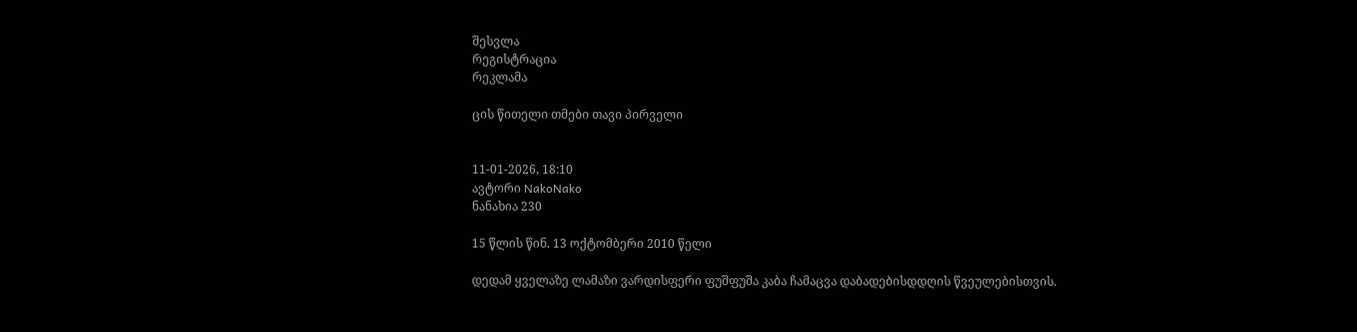შესვლა
რეგისტრაცია
რეკლამა

ცის წითელი თმები თავი პირველი


11-01-2026, 18:10
ავტორი NakoNako
ნანახია 230

15 წლის წინ. 13 ოქტომბერი 2010 წელი

დედამ ყველაზე ლამაზი ვარდისფერი ფუშფუშა კაბა ჩამაცვა დაბადებისდდღის წვეულებისთვის.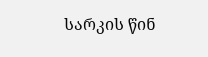სარკის წინ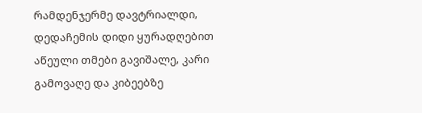რამდენჯერმე დავტრიალდი, დედაჩემის დიდი ყურადღებით აწეული თმები გავიშალე, კარი გამოვაღე და კიბეებზე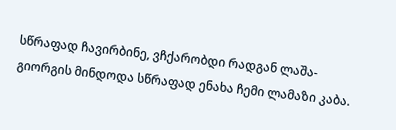სწრაფად ჩავირბინე, ვჩქარობდი რადგან ლაშა-გიორგის მინდოდა სწრაფად ენახა ჩემი ლამაზი კაბა.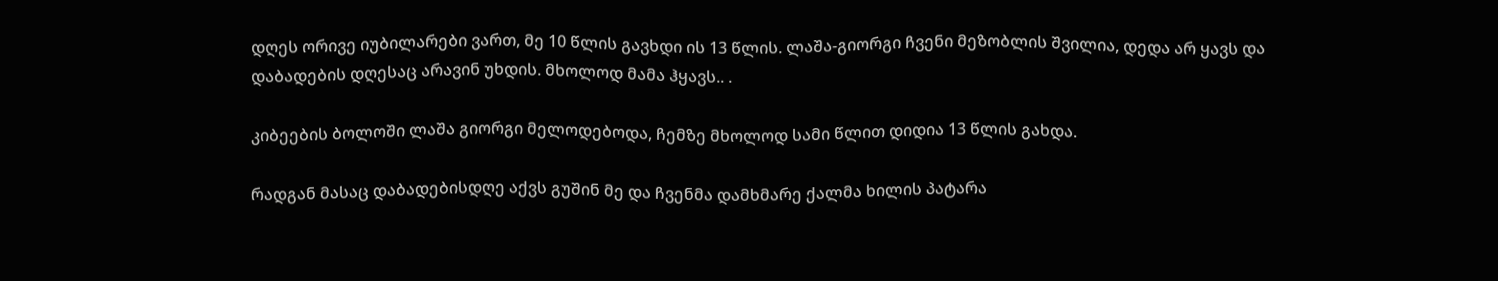დღეს ორივე იუბილარები ვართ, მე 10 წლის გავხდი ის 13 წლის. ლაშა-გიორგი ჩვენი მეზობლის შვილია, დედა არ ყავს და დაბადების დღესაც არავინ უხდის. მხოლოდ მამა ჰყავს.. .

კიბეების ბოლოში ლაშა გიორგი მელოდებოდა, ჩემზე მხოლოდ სამი წლით დიდია 13 წლის გახდა.

რადგან მასაც დაბადებისდღე აქვს გუშინ მე და ჩვენმა დამხმარე ქალმა ხილის პატარა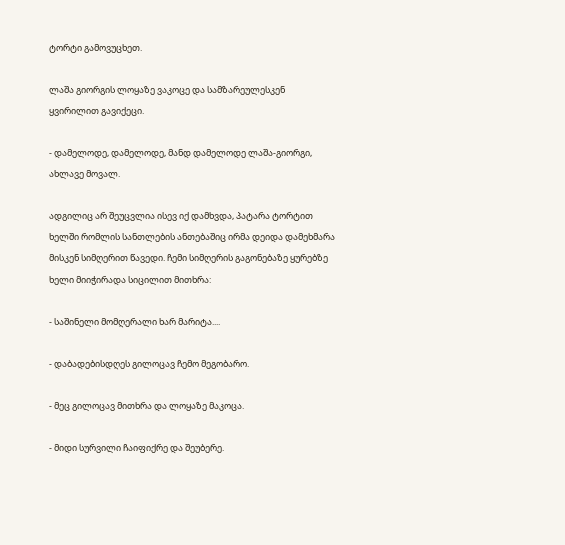ტორტი გამოვუცხეთ.

ლაშა გიორგის ლოყაზე ვაკოცე და სამზარეულესკენ ყვირილით გავიქეცი.

- დამელოდე, დამელოდე, მანდ დამელოდე ლაშა-გიორგი, ახლავე მოვალ.

ადგილიც არ შეუცვლია ისევ იქ დამხვდა, პატარა ტორტით ხელში რომლის სანთლების ანთებაშიც ირმა დეიდა დამეხმარა მისკენ სიმღერით წავედი. ჩემი სიმღერის გაგონებაზე ყურებზე ხელი მიიჭირადა სიცილით მითხრა:

- საშინელი მომღერალი ხარ მარიტა....

- დაბადებისდღეს გილოცავ ჩემო მეგობარო.

- მეც გილოცავ მითხრა და ლოყაზე მაკოცა.

- მიდი სურვილი ჩაიფიქრე და შეუბერე.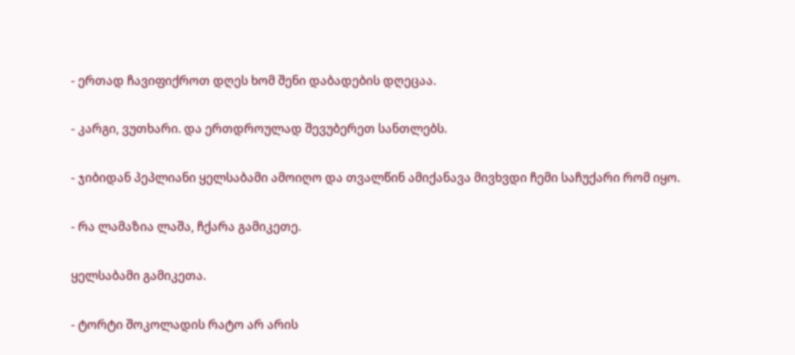- ერთად ჩავიფიქროთ დღეს ხომ შენი დაბადების დღეცაა.

- კარგი, ვუთხარი. და ერთდროულად შევუბერეთ სანთლებს.

- ჯიბიდან პეპლიანი ყელსაბამი ამოიღო და თვალწინ ამიქანავა მივხვდი ჩემი საჩუქარი რომ იყო.

- რა ლამაზია ლაშა, ჩქარა გამიკეთე.

ყელსაბამი გამიკეთა.

- ტორტი შოკოლადის რატო არ არის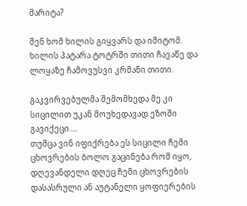მარიტა?

შენ ხომ ხილის გიყვარს და იმიტომ. ხილის პატარა ტოტრში თითი ჩავაწე და ლოყაზე ჩამოვუსვი კრმანი თითი.

გაკვირვებულმა შემომხედა მე კი სიცილით უკან მოუხედავად ეზოში გავიქეცი....
თუმცა ვინ იფიქრება ეს სიცილი ჩემი ცხოვრების ბოლო გაცინება რომ იყო, დღევანდელი დღეც ჩემი ცხოვრების დასასრული ან აუტანელი ყოფიერების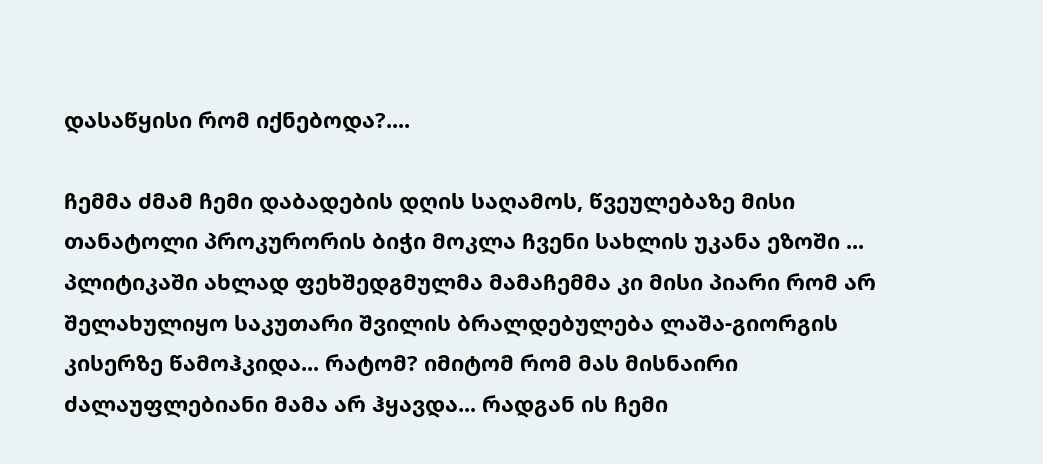დასაწყისი რომ იქნებოდა?....

ჩემმა ძმამ ჩემი დაბადების დღის საღამოს, წვეულებაზე მისი თანატოლი პროკურორის ბიჭი მოკლა ჩვენი სახლის უკანა ეზოში ... პლიტიკაში ახლად ფეხშედგმულმა მამაჩემმა კი მისი პიარი რომ არ შელახულიყო საკუთარი შვილის ბრალდებულება ლაშა-გიორგის კისერზე წამოჰკიდა... რატომ? იმიტომ რომ მას მისნაირი ძალაუფლებიანი მამა არ ჰყავდა... რადგან ის ჩემი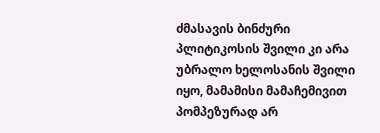ძმასავის ბინძური პლიტიკოსის შვილი კი არა უბრალო ხელოსანის შვილი იყო, მამამისი მამაჩემივით პომპეზურად არ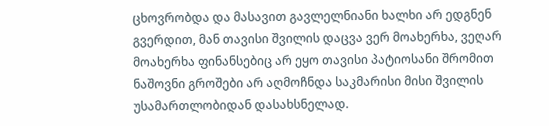ცხოვრობდა და მასავით გავლელნიანი ხალხი არ ედგნენ გვერდით, მან თავისი შვილის დაცვა ვერ მოახერხა, ვეღარ მოახერხა ფინანსებიც არ ეყო თავისი პატიოსანი შრომით ნაშოვნი გროშები არ აღმოჩნდა საკმარისი მისი შვილის უსამართლობიდან დასახსნელად.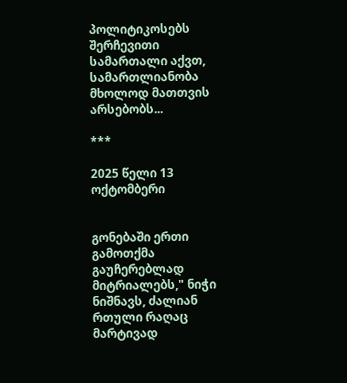პოლიტიკოსებს შერჩევითი სამართალი აქვთ, სამართლიანობა მხოლოდ მათთვის არსებობს...

***

2025 წელი 13 ოქტომბერი


გონებაში ერთი გამოთქმა გაუჩერებლად მიტრიალებს," ნიჭი ნიშნავს, ძალიან რთული რაღაც მარტივად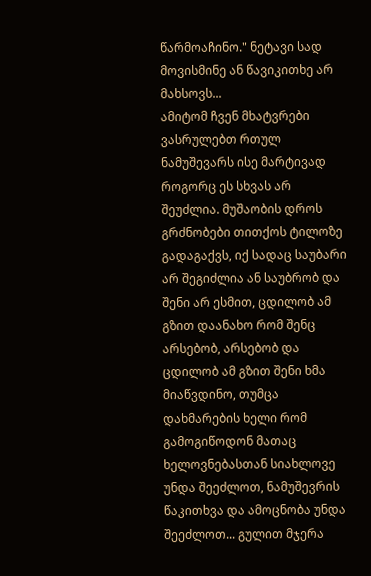წარმოაჩინო." ნეტავი სად მოვისმინე ან წავიკითხე არ მახსოვს...
ამიტომ ჩვენ მხატვრები ვასრულებთ რთულ ნამუშევარს ისე მარტივად როგორც ეს სხვას არ შეუძლია. მუშაობის დროს გრძნობები თითქოს ტილოზე გადაგაქვს, იქ სადაც საუბარი არ შეგიძლია ან საუბრობ და შენი არ ესმით, ცდილობ ამ გზით დაანახო რომ შენც არსებობ, არსებობ და ცდილობ ამ გზით შენი ხმა მიაწვდინო, თუმცა დახმარების ხელი რომ გამოგიწოდონ მათაც ხელოვნებასთან სიახლოვე უნდა შეეძლოთ, ნამუშევრის წაკითხვა და ამოცნობა უნდა შეეძლოთ... გულით მჯერა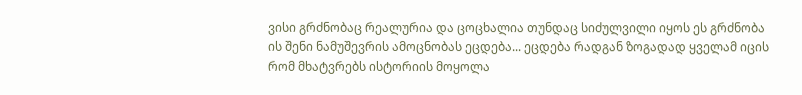ვისი გრძნობაც რეალურია და ცოცხალია თუნდაც სიძულვილი იყოს ეს გრძნობა ის შენი ნამუშევრის ამოცნობას ეცდება... ეცდება რადგან ზოგადად ყველამ იცის რომ მხატვრებს ისტორიის მოყოლა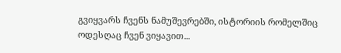გვიყვარს ჩვენს ნამუშევრებში, ისტორიის რომელშიც ოდესღაც ჩვენ ვიყავით...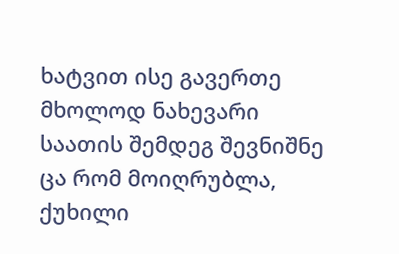ხატვით ისე გავერთე მხოლოდ ნახევარი საათის შემდეგ შევნიშნე ცა რომ მოიღრუბლა, ქუხილი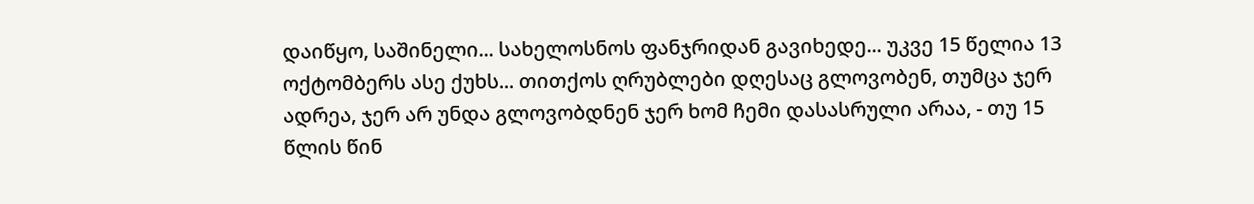დაიწყო, საშინელი... სახელოსნოს ფანჯრიდან გავიხედე... უკვე 15 წელია 13 ოქტომბერს ასე ქუხს... თითქოს ღრუბლები დღესაც გლოვობენ, თუმცა ჯერ ადრეა, ჯერ არ უნდა გლოვობდნენ ჯერ ხომ ჩემი დასასრული არაა, - თუ 15 წლის წინ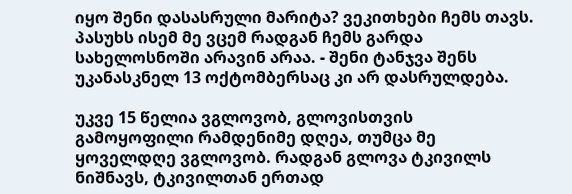იყო შენი დასასრული მარიტა? ვეკითხები ჩემს თავს. პასუხს ისემ მე ვცემ რადგან ჩემს გარდა სახელოსნოში არავინ არაა. - შენი ტანჯვა შენს უკანასკნელ 13 ოქტომბერსაც კი არ დასრულდება.

უკვე 15 წელია ვგლოვობ, გლოვისთვის გამოყოფილი რამდენიმე დღეა, თუმცა მე ყოველდღე ვგლოვობ. რადგან გლოვა ტკივილს ნიშნავს, ტკივილთან ერთად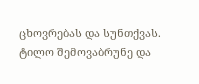ცხოვრებას და სუნთქვას.
ტილო შემოვაბრუნე და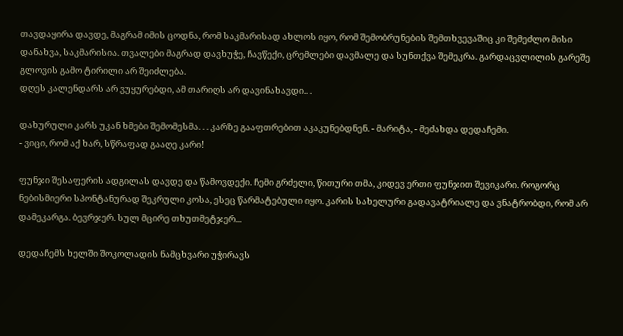თავდაყირა დავდე, მაგრამ იმის ცოდნა, რომ საკმარისად ახლოს იყო, რომ შემობრუნების შემთხვევაშიც კი შემეძლო მისი დანახვა, საკმარისია. თვალები მაგრად დავხუჭე, ჩავწექი, ცრემლები დავმალე და სუნთქვა შემეკრა. გარდაცვლილის გარეშე გლოვის გამო ტირილი არ შეიძლება.
დღეს კალენდარს არ ვუყურებდი, ამ თარიღს არ დავინახავდი.. .

დახურული კარს უკან ხმები შემომესმა. . . კარზე გააფთრებით აკაკუნებდნენ. - მარიტა, - მეძახდა დედაჩემი.
- ვიცი, რომ აქ ხარ, სწრაფად გააღე კარი!

ფუნჯი შესაფერის ადგილას დავდე და წამოვდექი. ჩემი გრძელი, წითური თმა, კიდევ ერთი ფუნჯით შევიკარი. როგორც ნებისმიერი სპონტანურად შეკრული კოსა, ესეც წარმატებული იყო. კარის სახელური გადავატრიალე და ვნატრობდი, რომ არ დამეკარგა. ბევრჯერ. სულ მცირე თხუთმეტჯერ...

დედაჩემს ხელში შოკოლადის ნამცხვარი უჭირავს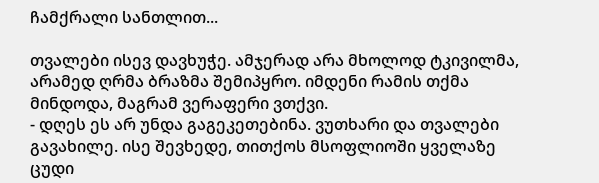ჩამქრალი სანთლით...

თვალები ისევ დავხუჭე. ამჯერად არა მხოლოდ ტკივილმა, არამედ ღრმა ბრაზმა შემიპყრო. იმდენი რამის თქმა მინდოდა, მაგრამ ვერაფერი ვთქვი.
- დღეს ეს არ უნდა გაგეკეთებინა. ვუთხარი და თვალები გავახილე. ისე შევხედე, თითქოს მსოფლიოში ყველაზე ცუდი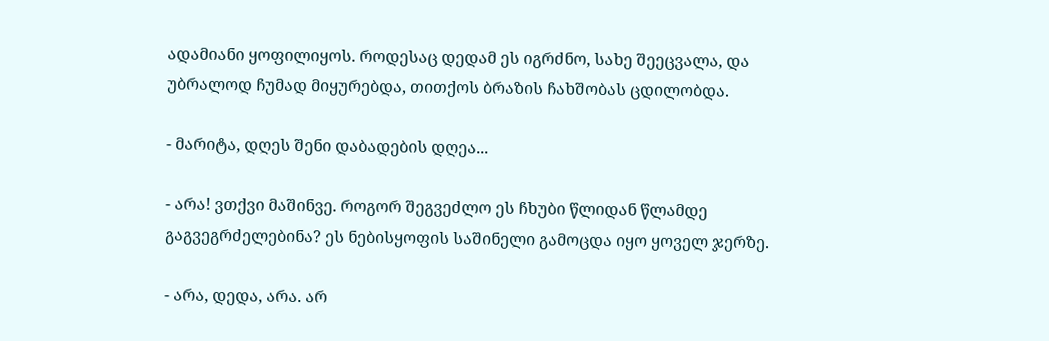ადამიანი ყოფილიყოს. როდესაც დედამ ეს იგრძნო, სახე შეეცვალა, და უბრალოდ ჩუმად მიყურებდა, თითქოს ბრაზის ჩახშობას ცდილობდა.

- მარიტა, დღეს შენი დაბადების დღეა...

- არა! ვთქვი მაშინვე. როგორ შეგვეძლო ეს ჩხუბი წლიდან წლამდე გაგვეგრძელებინა? ეს ნებისყოფის საშინელი გამოცდა იყო ყოველ ჯერზე.

- არა, დედა, არა. არ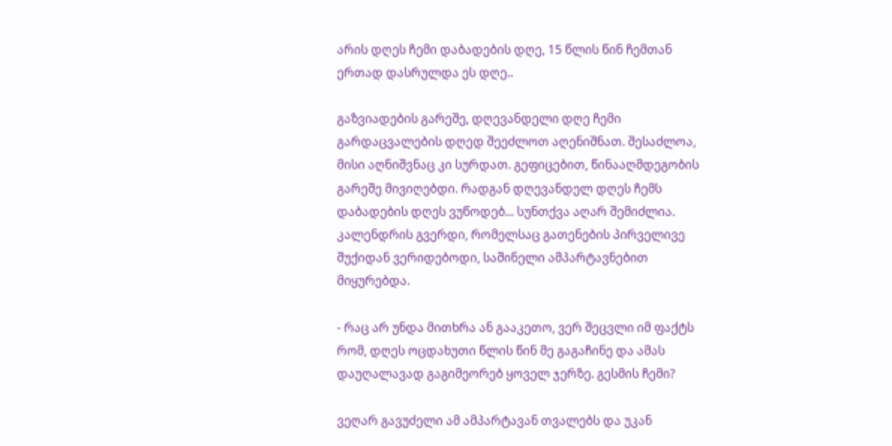არის დღეს ჩემი დაბადების დღე, 15 წლის წინ ჩემთან ერთად დასრულდა ეს დღე..

გაზვიადების გარეშე, დღევანდელი დღე ჩემი გარდაცვალების დღედ შეეძლოთ აღენიშნათ. შესაძლოა, მისი აღნიშვნაც კი სურდათ. გეფიცებით, წინააღმდეგობის გარეშე მივიღებდი. რადგან დღევანდელ დღეს ჩემს დაბადების დღეს ვუწოდებ... სუნთქვა აღარ შემიძლია. კალენდრის გვერდი, რომელსაც გათენების პირველივე შუქიდან ვერიდებოდი, საშინელი ამპარტავნებით მიყურებდა.

- რაც არ უნდა მითხრა ან გააკეთო, ვერ შეცვლი იმ ფაქტს რომ, დღეს ოცდახუთი წლის წინ მე გაგაჩინე და ამას დაუღალავად გაგიმეორებ ყოველ ჯერზე. გესმის ჩემი?

ვეღარ გავუძელი ამ ამპარტავან თვალებს და უკან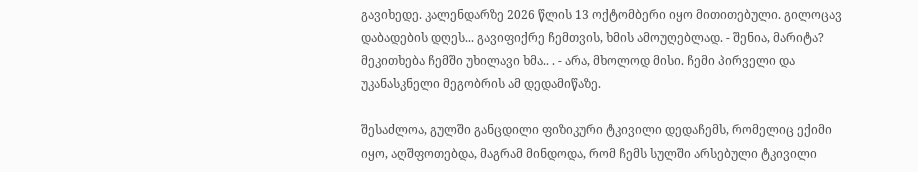გავიხედე. კალენდარზე 2026 წლის 13 ოქტომბერი იყო მითითებული. გილოცავ დაბადების დღეს... გავიფიქრე ჩემთვის, ხმის ამოუღებლად. - შენია, მარიტა? მეკითხება ჩემში უხილავი ხმა.. . - არა, მხოლოდ მისი. ჩემი პირველი და უკანასკნელი მეგობრის ამ დედამიწაზე.

შესაძლოა, გულში განცდილი ფიზიკური ტკივილი დედაჩემს, რომელიც ექიმი იყო, აღშფოთებდა, მაგრამ მინდოდა, რომ ჩემს სულში არსებული ტკივილი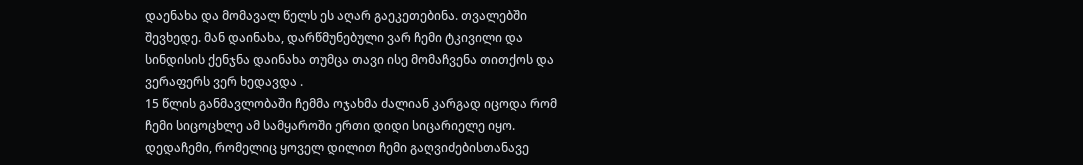დაენახა და მომავალ წელს ეს აღარ გაეკეთებინა. თვალებში შევხედე. მან დაინახა, დარწმუნებული ვარ ჩემი ტკივილი და სინდისის ქენჯნა დაინახა თუმცა თავი ისე მომაჩვენა თითქოს და ვერაფერს ვერ ხედავდა .
15 წლის განმავლობაში ჩემმა ოჯახმა ძალიან კარგად იცოდა რომ ჩემი სიცოცხლე ამ სამყაროში ერთი დიდი სიცარიელე იყო.
დედაჩემი, რომელიც ყოველ დილით ჩემი გაღვიძებისთანავე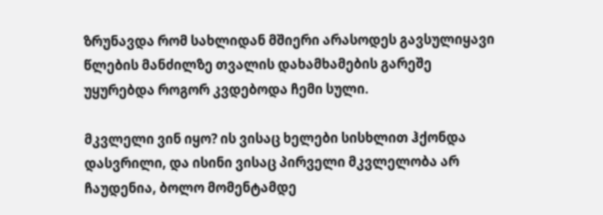ზრუნავდა რომ სახლიდან მშიერი არასოდეს გავსულიყავი წლების მანძილზე თვალის დახამხამების გარეშე უყურებდა როგორ კვდებოდა ჩემი სული.

მკვლელი ვინ იყო? ის ვისაც ხელები სისხლით ჰქონდა დასვრილი, და ისინი ვისაც პირველი მკვლელობა არ ჩაუდენია, ბოლო მომენტამდე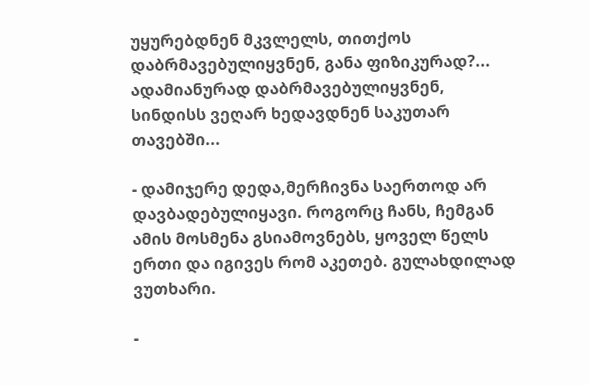უყურებდნენ მკვლელს, თითქოს დაბრმავებულიყვნენ, განა ფიზიკურად?... ადამიანურად დაბრმავებულიყვნენ, სინდისს ვეღარ ხედავდნენ საკუთარ თავებში...

- დამიჯერე დედა,მერჩივნა საერთოდ არ დავბადებულიყავი. როგორც ჩანს, ჩემგან ამის მოსმენა გსიამოვნებს, ყოველ წელს ერთი და იგივეს რომ აკეთებ. გულახდილად ვუთხარი.

-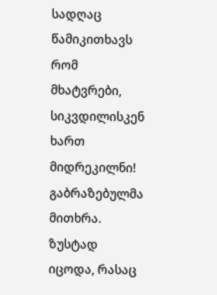სადღაც წამიკითხავს რომ მხატვრები, სიკვდილისკენ ხართ მიდრეკილნი! გაბრაზებულმა მითხრა.
ზუსტად იცოდა, რასაც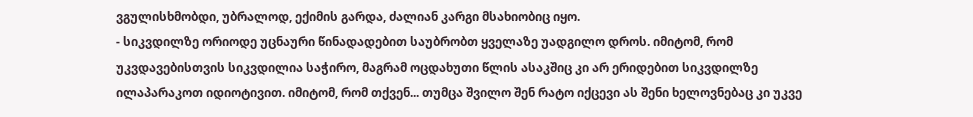ვგულისხმობდი, უბრალოდ, ექიმის გარდა, ძალიან კარგი მსახიობიც იყო.
- სიკვდილზე ორიოდე უცნაური წინადადებით საუბრობთ ყველაზე უადგილო დროს. იმიტომ, რომ უკვდავებისთვის სიკვდილია საჭირო, მაგრამ ოცდახუთი წლის ასაკშიც კი არ ერიდებით სიკვდილზე ილაპარაკოთ იდიოტივით. იმიტომ, რომ თქვენ... თუმცა შვილო შენ რატო იქცევი ას შენი ხელოვნებაც კი უკვე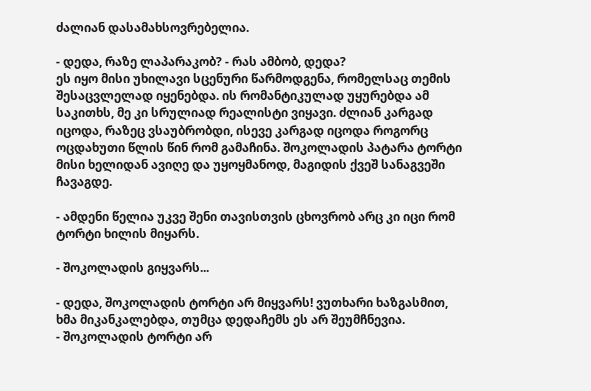ძალიან დასამახსოვრებელია.

- დედა, რაზე ლაპარაკობ? - რას ამბობ, დედა?
ეს იყო მისი უხილავი სცენური წარმოდგენა, რომელსაც თემის შესაცვლელად იყენებდა. ის რომანტიკულად უყურებდა ამ საკითხს, მე კი სრულიად რეალისტი ვიყავი. ძლიან კარგად იცოდა, რაზეც ვსაუბრობდი, ისევე კარგად იცოდა როგორც ოცდახუთი წლის წინ რომ გამაჩინა. შოკოლადის პატარა ტორტი მისი ხელიდან ავიღე და უყოყმანოდ, მაგიდის ქვეშ სანაგვეში ჩავაგდე.

- ამდენი წელია უკვე შენი თავისთვის ცხოვრობ არც კი იცი რომ ტორტი ხილის მიყარს.

- შოკოლადის გიყვარს...

- დედა, შოკოლადის ტორტი არ მიყვარს! ვუთხარი ხაზგასმით, ხმა მიკანკალებდა, თუმცა დედაჩემს ეს არ შეუმჩნევია.
- შოკოლადის ტორტი არ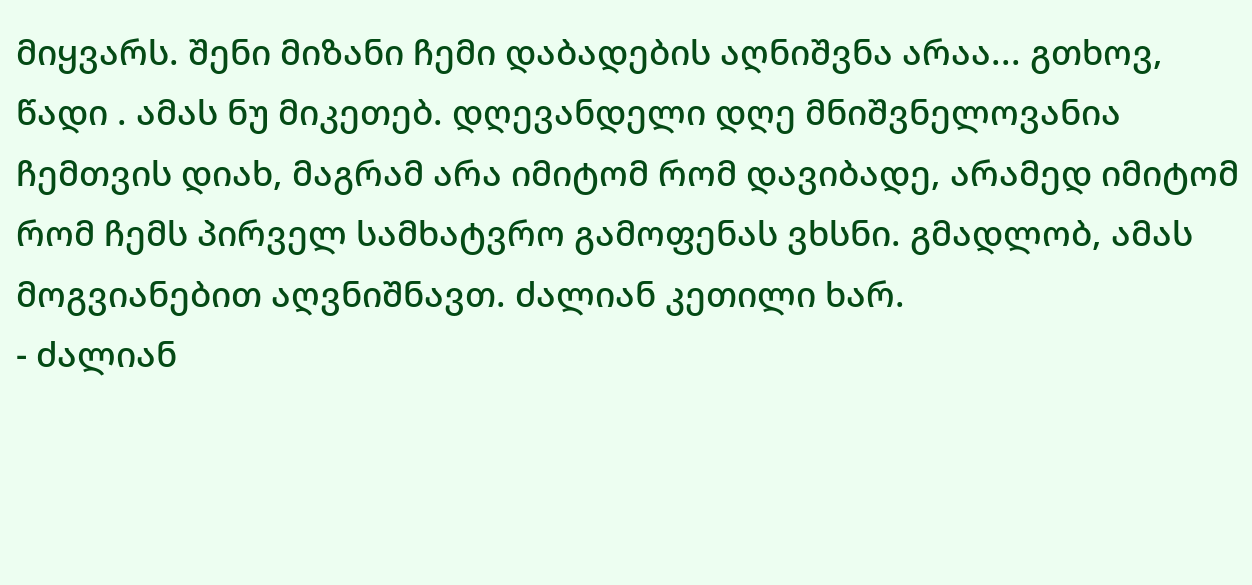მიყვარს. შენი მიზანი ჩემი დაბადების აღნიშვნა არაა... გთხოვ, წადი . ამას ნუ მიკეთებ. დღევანდელი დღე მნიშვნელოვანია ჩემთვის დიახ, მაგრამ არა იმიტომ რომ დავიბადე, არამედ იმიტომ რომ ჩემს პირველ სამხატვრო გამოფენას ვხსნი. გმადლობ, ამას მოგვიანებით აღვნიშნავთ. ძალიან კეთილი ხარ.
- ძალიან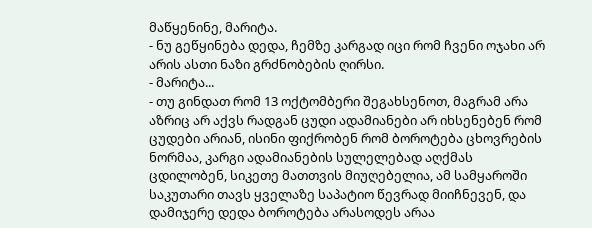მაწყენინე, მარიტა.
- ნუ გეწყინება დედა, ჩემზე კარგად იცი რომ ჩვენი ოჯახი არ არის ასთი ნაზი გრძნობების ღირსი.
- მარიტა...
- თუ გინდათ რომ 13 ოქტომბერი შეგახსენოთ, მაგრამ არა აზრიც არ აქვს რადგან ცუდი ადამიანები არ იხსენებენ რომ ცუდები არიან, ისინი ფიქრობენ რომ ბოროტება ცხოვრების ნორმაა, კარგი ადამიანების სულელებად აღქმას ცდილობენ, სიკეთე მათთვის მიუღებელია, ამ სამყაროში საკუთარი თავს ყველაზე საპატიო წევრად მიიჩნევენ, და დამიჯერე დედა ბოროტება არასოდეს არაა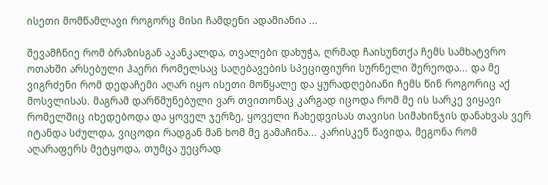ისეთი მომწამლავი როგორც მისი ჩამდენი ადამიანია ...

შევამჩნიე რომ ბრაზისგან აკანკალდა, თვალები დახუჭა, ღრმად ჩაისუნთქა ჩემს სამხატვრო ოთახში არსებული ჰაერი რომელსაც საღებავების სპეციფიური სურნელი შერეოდა... და მე ვიგრძენი რომ დედაჩემი აღარ იყო ისეთი მოწყალე და ყურადღებიანი ჩემს წინ როგორიც აქ მოსვლისას. მაგრამ დარწმუნებული ვარ თვითონაც კარგად იცოდა რომ მე ის სარკე ვიყავი რომელშიც იხედებოდა და ყოველ ჯერზე, ყოველი ჩახედვისას თავისი სიმახინჯის დანახვას ვერ იტანდა სძულდა, ვიცოდი რადგან მან ხომ მე გამაჩინა... კარისკენ წავიდა, მეგონა რომ აღარაფერს მეტყოდა, თუმცა უეცრად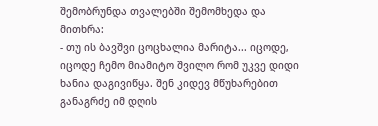შემობრუნდა თვალებში შემომხედა და მითხრა:
- თუ ის ბავშვი ცოცხალია მარიტა... იცოდე, იცოდე ჩემო მიამიტო შვილო რომ უკვე დიდი ხანია დაგივიწყა. შენ კიდევ მწუხარებით განაგრძე იმ დღის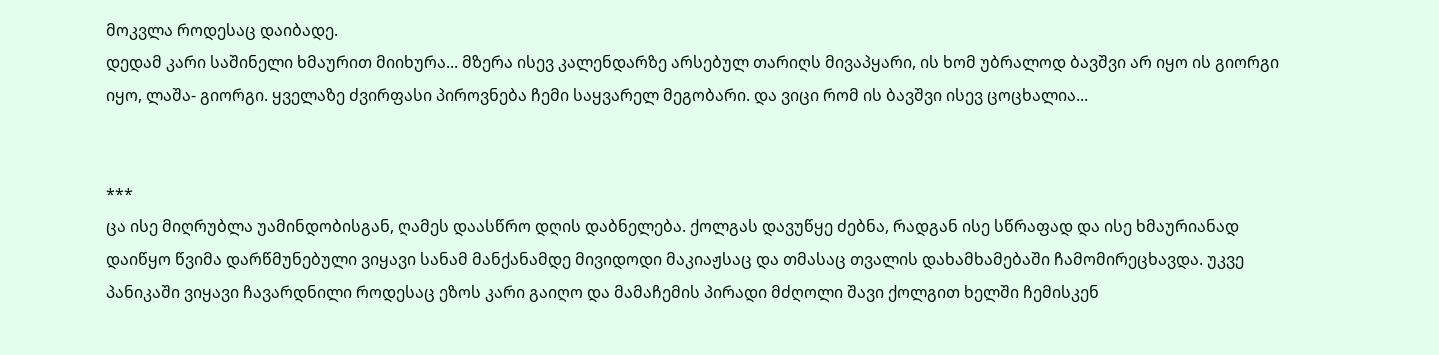მოკვლა როდესაც დაიბადე.
დედამ კარი საშინელი ხმაურით მიიხურა... მზერა ისევ კალენდარზე არსებულ თარიღს მივაპყარი, ის ხომ უბრალოდ ბავშვი არ იყო ის გიორგი იყო, ლაშა- გიორგი. ყველაზე ძვირფასი პიროვნება ჩემი საყვარელ მეგობარი. და ვიცი რომ ის ბავშვი ისევ ცოცხალია...


***
ცა ისე მიღრუბლა უამინდობისგან, ღამეს დაასწრო დღის დაბნელება. ქოლგას დავუწყე ძებნა, რადგან ისე სწრაფად და ისე ხმაურიანად დაიწყო წვიმა დარწმუნებული ვიყავი სანამ მანქანამდე მივიდოდი მაკიაჟსაც და თმასაც თვალის დახამხამებაში ჩამომირეცხავდა. უკვე პანიკაში ვიყავი ჩავარდნილი როდესაც ეზოს კარი გაიღო და მამაჩემის პირადი მძღოლი შავი ქოლგით ხელში ჩემისკენ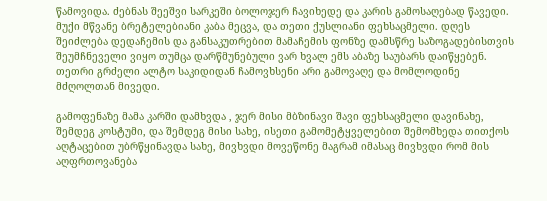წამოვიდა. ძებნას შეეშვი სარკეში ბოლოჯერ ჩავიხედე და კარის გამოსაღებად წავედი. მუქი მწვანე ბრეტელებიანი კაბა მეცვა, და თეთი ქუსლიანი ფეხსაცმელი. დღეს შეიძლება დედაჩემის და განსაკუთრებით მამაჩემის ფონზე დამსწრე საზოგადებისთვის შეუმჩნეველი ვიყო თუმცა დარწმუნებული ვარ ხვალ ემს აბაზე საუბარს დაიწყებენ. თეთრი გრძელი ალტო საკიდიდან ჩამოვხსენი არი გამოვაღე და მომლოდინე მძღოლთან მივედი.

გამოფენაზე მამა კარში დამხვდა , ჯერ მისი მბზინავი შავი ფეხსაცმელი დავინახე, შემდეგ კოსტუმი, და შემდეგ მისი სახე, ისეთი გამომეტყველებით შემომხედა თითქოს აღტაცებით უბრწყინავდა სახე, მივხვდი მოვეწონე მაგრამ იმასაც მივხვდი რომ მის აღფრთოვანება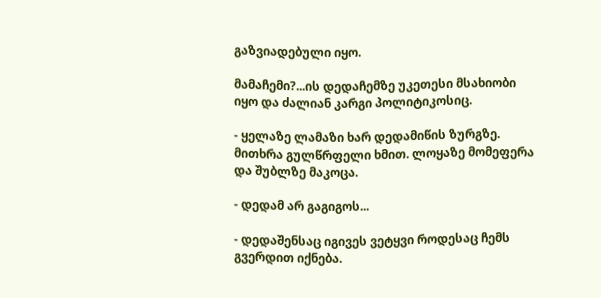გაზვიადებული იყო.

მამაჩემი?...ის დედაჩემზე უკეთესი მსახიობი იყო და ძალიან კარგი პოლიტიკოსიც.

- ყელაზე ლამაზი ხარ დედამიწის ზურგზე. მითხრა გულწრფელი ხმით. ლოყაზე მომეფერა და შუბლზე მაკოცა.

- დედამ არ გაგიგოს...

- დედაშენსაც იგივეს ვეტყვი როდესაც ჩემს გვერდით იქნება.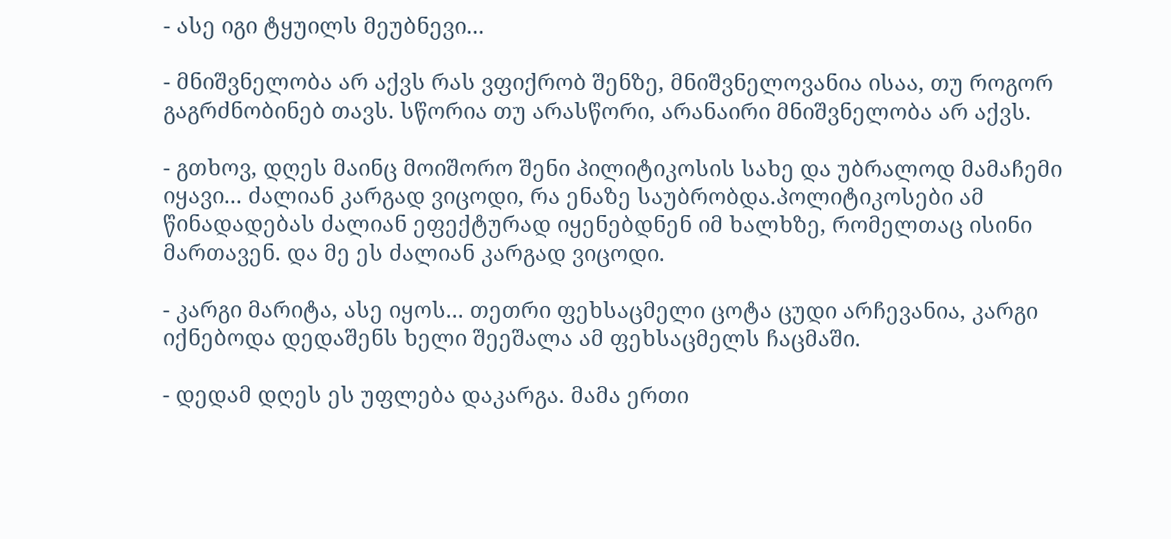- ასე იგი ტყუილს მეუბნევი...

- მნიშვნელობა არ აქვს რას ვფიქრობ შენზე, მნიშვნელოვანია ისაა, თუ როგორ გაგრძნობინებ თავს. სწორია თუ არასწორი, არანაირი მნიშვნელობა არ აქვს.

- გთხოვ, დღეს მაინც მოიშორო შენი პილიტიკოსის სახე და უბრალოდ მამაჩემი იყავი... ძალიან კარგად ვიცოდი, რა ენაზე საუბრობდა.პოლიტიკოსები ამ წინადადებას ძალიან ეფექტურად იყენებდნენ იმ ხალხზე, რომელთაც ისინი მართავენ. და მე ეს ძალიან კარგად ვიცოდი.

- კარგი მარიტა, ასე იყოს... თეთრი ფეხსაცმელი ცოტა ცუდი არჩევანია, კარგი იქნებოდა დედაშენს ხელი შეეშალა ამ ფეხსაცმელს ჩაცმაში.

- დედამ დღეს ეს უფლება დაკარგა. მამა ერთი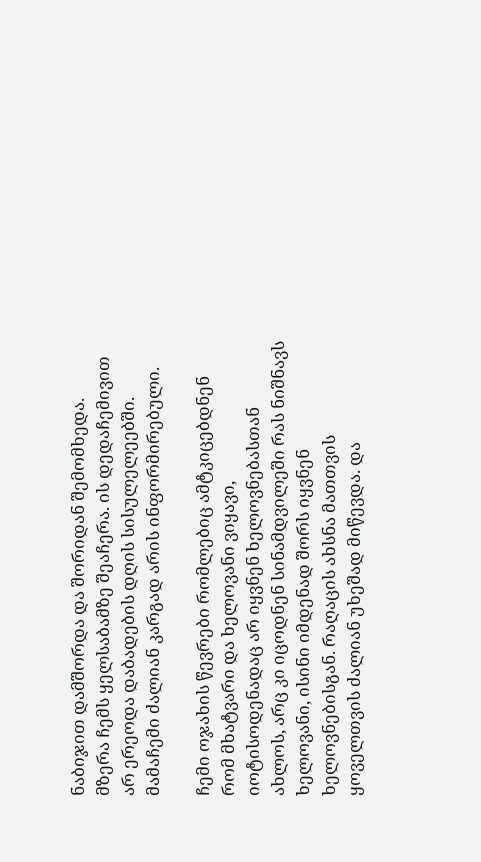ნაბიჯით დამშორდა და შორიდან შემომხედა. მზერა ჩემს ყელსაბამზე შეაჩერა. ის დედაჩემივით არ ერეოდა დაბადების დღის სისულელეებში. მამაჩემი ძალიან კარგად არის ინფორმირებული.

ჩემი ოჯახის წევრები რომლებიც ამტკიცებდნენ რომ მხატვარი და ხელოვანი ვიყავი, იოტისოდენადაც არ იყვნენ ხელოვნებასთან ახლოს, არც კი იცოდნენ სინამდვილეში რას ნიშნავს ხელოვანი, ისინი იმდენად შორს იყვნენ ხელოვნებისგან. რაღაცის ახსნა მათთვის ყოველთვის ძალიან უხეშად მიწევდა. და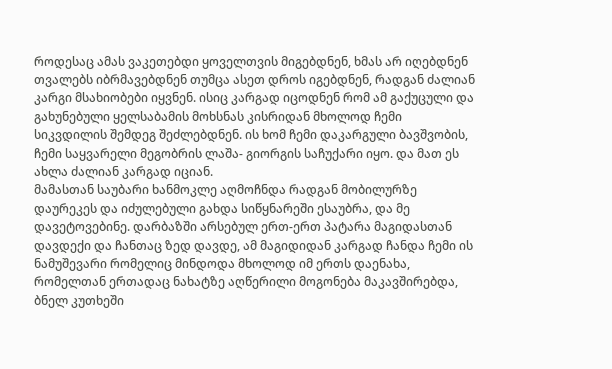როდესაც ამას ვაკეთებდი ყოველთვის მიგებდნენ, ხმას არ იღებდნენ თვალებს იბრმავებდნენ თუმცა ასეთ დროს იგებდნენ, რადგან ძალიან კარგი მსახიობები იყვნენ. ისიც კარგად იცოდნენ რომ ამ გაქუცული და გახუნებული ყელსაბამის მოხსნას კისრიდან მხოლოდ ჩემი სიკვდილის შემდეგ შეძლებდნენ. ის ხომ ჩემი დაკარგული ბავშვობის, ჩემი საყვარელი მეგობრის ლაშა- გიორგის საჩუქარი იყო. და მათ ეს ახლა ძალიან კარგად იციან.
მამასთან საუბარი ხანმოკლე აღმოჩნდა რადგან მობილურზე დაურეკეს და იძულებული გახდა სიწყნარეში ესაუბრა, და მე დავეტოვებინე. დარბაზში არსებულ ერთ-ერთ პატარა მაგიდასთან დავდექი და ჩანთაც ზედ დავდე, ამ მაგიდიდან კარგად ჩანდა ჩემი ის ნამუშევარი რომელიც მინდოდა მხოლოდ იმ ერთს დაენახა, რომელთან ერთადაც ნახატზე აღწერილი მოგონება მაკავშირებდა, ბნელ კუთხეში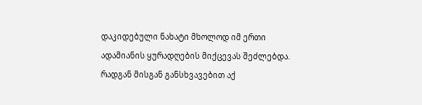დაკიდებული ნახატი მხოლოდ იმ ერთი ადამიანის ყურადღების მიქცევას შეძლებდა. რადგან მისგან განსხვავებით აქ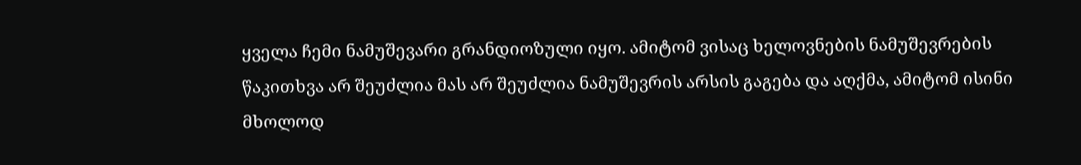ყველა ჩემი ნამუშევარი გრანდიოზული იყო. ამიტომ ვისაც ხელოვნების ნამუშევრების წაკითხვა არ შეუძლია მას არ შეუძლია ნამუშევრის არსის გაგება და აღქმა, ამიტომ ისინი მხოლოდ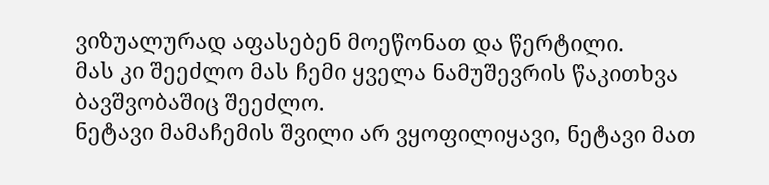ვიზუალურად აფასებენ მოეწონათ და წერტილი.
მას კი შეეძლო მას ჩემი ყველა ნამუშევრის წაკითხვა ბავშვობაშიც შეეძლო.
ნეტავი მამაჩემის შვილი არ ვყოფილიყავი, ნეტავი მათ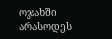ოჯახში არასოდეს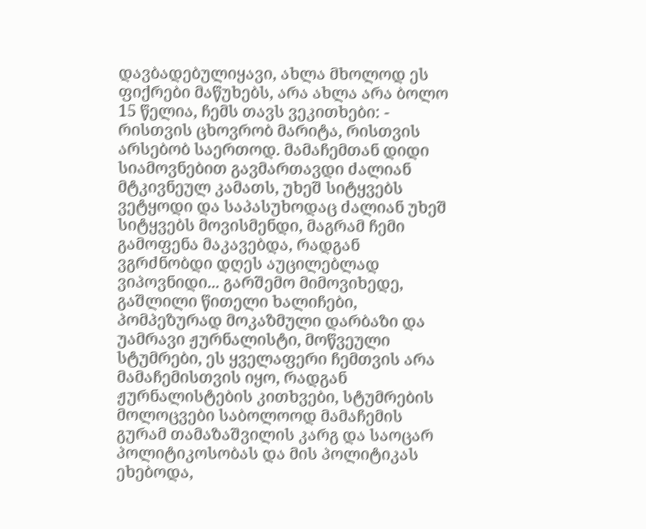დავბადებულიყავი, ახლა მხოლოდ ეს ფიქრები მაწუხებს, არა ახლა არა ბოლო 15 წელია, ჩემს თავს ვეკითხები: - რისთვის ცხოვრობ მარიტა, რისთვის არსებობ საერთოდ. მამაჩემთან დიდი სიამოვნებით გავმართავდი ძალიან მტკივნეულ კამათს, უხეშ სიტყვებს ვეტყოდი და საპასუხოდაც ძალიან უხეშ სიტყვებს მოვისმენდი, მაგრამ ჩემი გამოფენა მაკავებდა, რადგან ვგრძნობდი დღეს აუცილებლად ვიპოვნიდი... გარშემო მიმოვიხედე, გაშლილი წითელი ხალიჩები, პომპეზურად მოკაზმული დარბაზი და უამრავი ჟურნალისტი, მოწვეული სტუმრები, ეს ყველაფერი ჩემთვის არა მამაჩემისთვის იყო, რადგან ჟურნალისტების კითხვები, სტუმრების მოლოცვები საბოლოოდ მამაჩემის გურამ თამაზაშვილის კარგ და საოცარ პოლიტიკოსობას და მის პოლიტიკას ეხებოდა,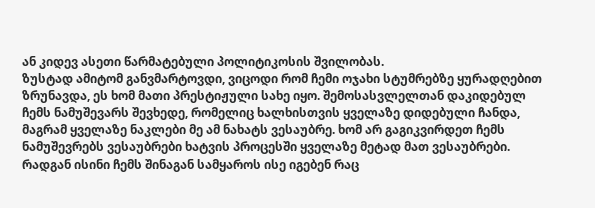ან კიდევ ასეთი წარმატებული პოლიტიკოსის შვილობას.
ზუსტად ამიტომ განვმარტოვდი, ვიცოდი რომ ჩემი ოჯახი სტუმრებზე ყურადღებით ზრუნავდა, ეს ხომ მათი პრესტიჟული სახე იყო. შემოსასვლელთან დაკიდებულ ჩემს ნამუშევარს შევხედე, რომელიც ხალხისთვის ყველაზე დიდებული ჩანდა, მაგრამ ყველაზე ნაკლები მე ამ ნახატს ვესაუბრე. ხომ არ გაგიკვირდეთ ჩემს ნამუშევრებს ვესაუბრები ხატვის პროცესში ყველაზე მეტად მათ ვესაუბრები. რადგან ისინი ჩემს შინაგან სამყაროს ისე იგებენ რაც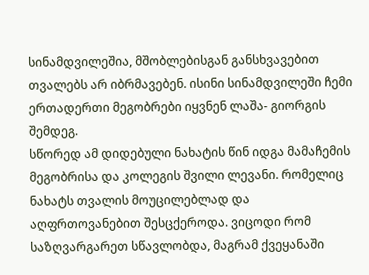სინამდვილეშია, მშობლებისგან განსხვავებით თვალებს არ იბრმავებენ. ისინი სინამდვილეში ჩემი ერთადერთი მეგობრები იყვნენ ლაშა- გიორგის შემდეგ.
სწორედ ამ დიდებული ნახატის წინ იდგა მამაჩემის მეგობრისა და კოლეგის შვილი ლევანი. რომელიც ნახატს თვალის მოუცილებლად და აღფრთოვანებით შესცქეროდა. ვიცოდი რომ საზღვარგარეთ სწავლობდა, მაგრამ ქვეყანაში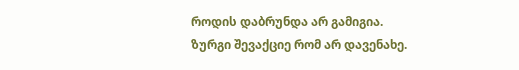როდის დაბრუნდა არ გამიგია. ზურგი შევაქციე რომ არ დავენახე.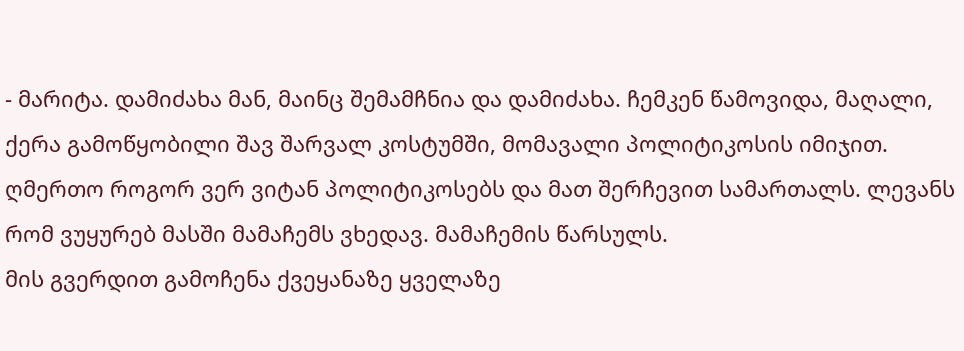- მარიტა. დამიძახა მან, მაინც შემამჩნია და დამიძახა. ჩემკენ წამოვიდა, მაღალი, ქერა გამოწყობილი შავ შარვალ კოსტუმში, მომავალი პოლიტიკოსის იმიჯით. ღმერთო როგორ ვერ ვიტან პოლიტიკოსებს და მათ შერჩევით სამართალს. ლევანს რომ ვუყურებ მასში მამაჩემს ვხედავ. მამაჩემის წარსულს.
მის გვერდით გამოჩენა ქვეყანაზე ყველაზე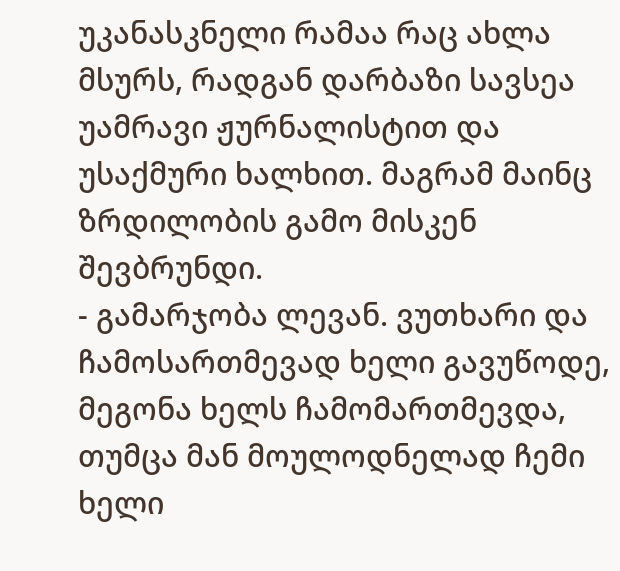უკანასკნელი რამაა რაც ახლა მსურს, რადგან დარბაზი სავსეა უამრავი ჟურნალისტით და უსაქმური ხალხით. მაგრამ მაინც ზრდილობის გამო მისკენ შევბრუნდი.
- გამარჯობა ლევან. ვუთხარი და ჩამოსართმევად ხელი გავუწოდე, მეგონა ხელს ჩამომართმევდა, თუმცა მან მოულოდნელად ჩემი ხელი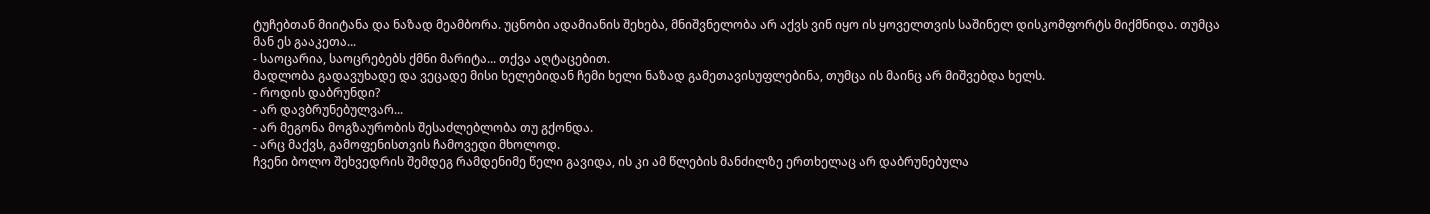ტუჩებთან მიიტანა და ნაზად მეამბორა. უცნობი ადამიანის შეხება, მნიშვნელობა არ აქვს ვინ იყო ის ყოველთვის საშინელ დისკომფორტს მიქმნიდა. თუმცა მან ეს გააკეთა...
- საოცარია, საოცრებებს ქმნი მარიტა... თქვა აღტაცებით.
მადლობა გადავუხადე და ვეცადე მისი ხელებიდან ჩემი ხელი ნაზად გამეთავისუფლებინა, თუმცა ის მაინც არ მიშვებდა ხელს.
- როდის დაბრუნდი?
- არ დავბრუნებულვარ...
- არ მეგონა მოგზაურობის შესაძლებლობა თუ გქონდა.
- არც მაქვს, გამოფენისთვის ჩამოვედი მხოლოდ.
ჩვენი ბოლო შეხვედრის შემდეგ რამდენიმე წელი გავიდა, ის კი ამ წლების მანძილზე ერთხელაც არ დაბრუნებულა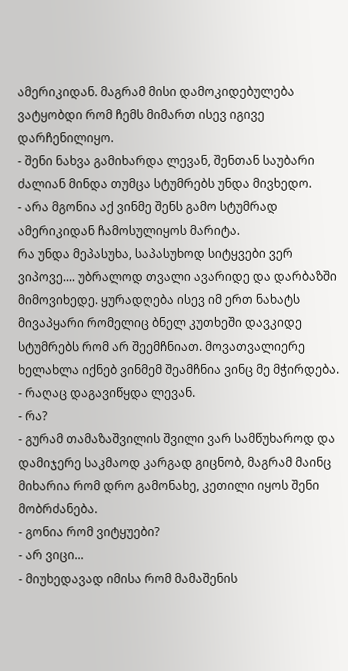ამერიკიდან. მაგრამ მისი დამოკიდებულება ვატყობდი რომ ჩემს მიმართ ისევ იგივე დარჩენილიყო.
- შენი ნახვა გამიხარდა ლევან, შენთან საუბარი ძალიან მინდა თუმცა სტუმრებს უნდა მივხედო.
- არა მგონია აქ ვინმე შენს გამო სტუმრად ამერიკიდან ჩამოსულიყოს მარიტა.
რა უნდა მეპასუხა, საპასუხოდ სიტყვები ვერ ვიპოვე.... უბრალოდ თვალი ავარიდე და დარბაზში მიმოვიხედე. ყურადღება ისევ იმ ერთ ნახატს მივაპყარი რომელიც ბნელ კუთხეში დავკიდე სტუმრებს რომ არ შეემჩნიათ. მოვათვალიერე ხელახლა იქნებ ვინმემ შეამჩნია ვინც მე მჭირდება.
- რაღაც დაგავიწყდა ლევან.
- რა?
- გურამ თამაზაშვილის შვილი ვარ სამწუხაროდ და დამიჯერე საკმაოდ კარგად გიცნობ, მაგრამ მაინც მიხარია რომ დრო გამონახე, კეთილი იყოს შენი მობრძანება.
- გონია რომ ვიტყუები?
- არ ვიცი...
- მიუხედავად იმისა რომ მამაშენის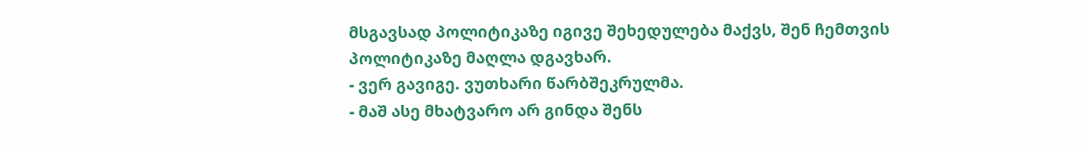მსგავსად პოლიტიკაზე იგივე შეხედულება მაქვს, შენ ჩემთვის პოლიტიკაზე მაღლა დგავხარ.
- ვერ გავიგე. ვუთხარი წარბშეკრულმა.
- მაშ ასე მხატვარო არ გინდა შენს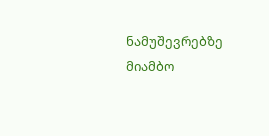ნამუშევრებზე მიამბო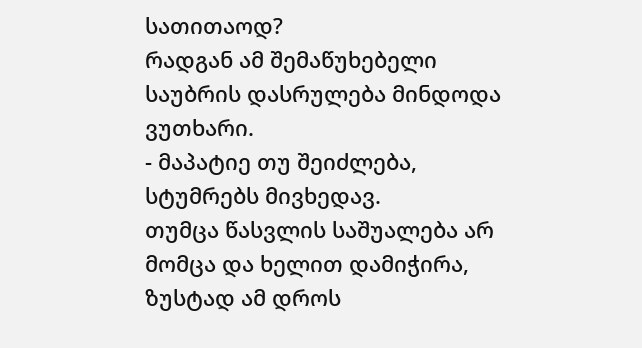სათითაოდ?
რადგან ამ შემაწუხებელი საუბრის დასრულება მინდოდა ვუთხარი.
- მაპატიე თუ შეიძლება, სტუმრებს მივხედავ.
თუმცა წასვლის საშუალება არ მომცა და ხელით დამიჭირა, ზუსტად ამ დროს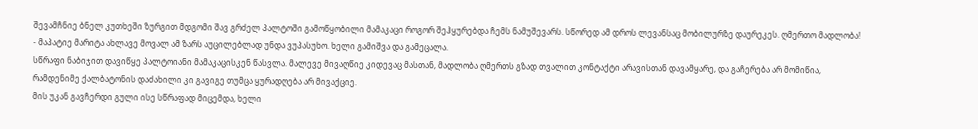შევამჩნიე ბნელ კუთხეში ზურგით მდგომი შავ გრძელ პალტოში გამოწყობილი მამაკაცი როგორ შეჰყურებდა ჩემს ნამუშევარს. სწორედ ამ დროს ლევანსაც მობილურზე დაურეკეს. ღმერთო მადლობა!
- მაპატიე მარიტა ახლავე მოვალ ამ ზარს აუცილებლად უნდა ვუპასუხო. ხელი გამიშვა და გამეცალა.
სწრაფი ნაბიჯით დავიწყე პალტოიანი მამაკაცისკენ წასვლა. მალევე მივაღწიე კიდევაც მასთან, მადლობა ღმერთს გზად თვალით კონტაქტი არავისთან დავამყარე, და გაჩერება არ მომიწია, რამდენიმე ქალბატონის დაძახილი კი გავიგე თუმცა ყურადღება არ მივაქციე.
მის უკან გავჩერდი გული ისე სწრაფად მიცემდა, ხელი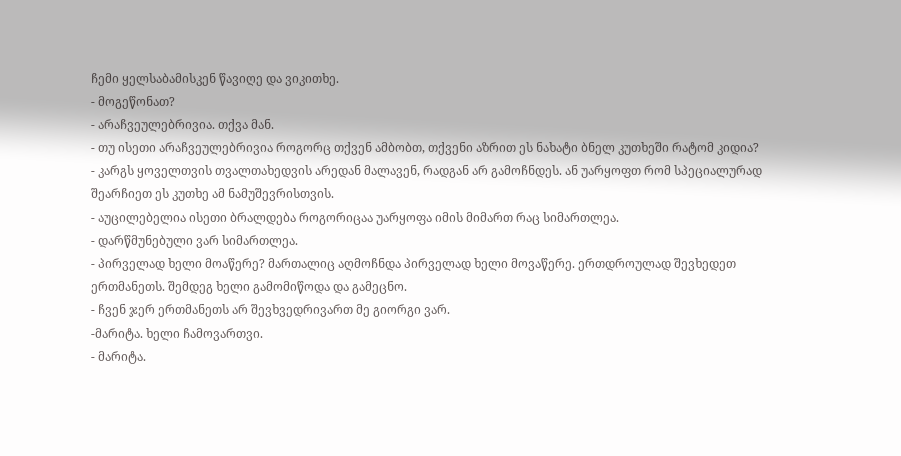ჩემი ყელსაბამისკენ წავიღე და ვიკითხე.
- მოგეწონათ?
- არაჩვეულებრივია. თქვა მან.
- თუ ისეთი არაჩვეულებრივია როგორც თქვენ ამბობთ, თქვენი აზრით ეს ნახატი ბნელ კუთხეში რატომ კიდია?
- კარგს ყოველთვის თვალთახედვის არედან მალავენ, რადგან არ გამოჩნდეს. ან უარყოფთ რომ სპეციალურად შეარჩიეთ ეს კუთხე ამ ნამუშევრისთვის.
- აუცილებელია ისეთი ბრალდება როგორიცაა უარყოფა იმის მიმართ რაც სიმართლეა.
- დარწმუნებული ვარ სიმართლეა.
- პირველად ხელი მოაწერე? მართალიც აღმოჩნდა პირველად ხელი მოვაწერე. ერთდროულად შევხედეთ ერთმანეთს. შემდეგ ხელი გამომიწოდა და გამეცნო.
- ჩვენ ჯერ ერთმანეთს არ შევხვედრივართ მე გიორგი ვარ.
-მარიტა. ხელი ჩამოვართვი.
- მარიტა.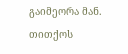გაიმეორა მან.
თითქოს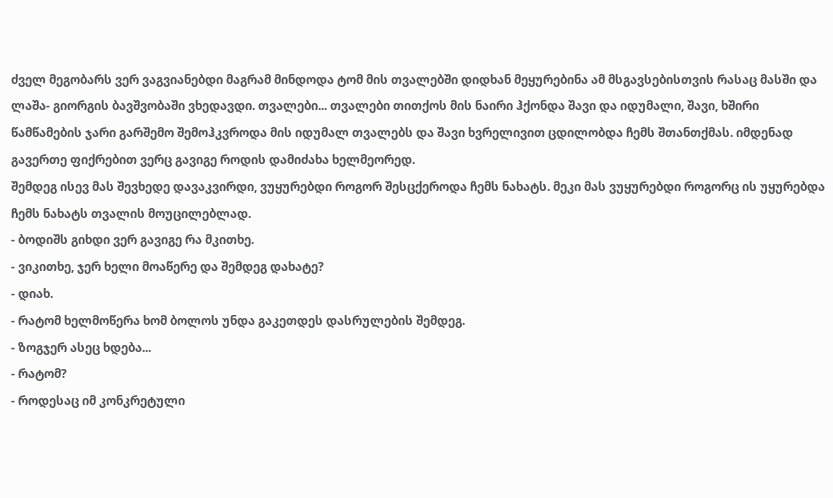ძველ მეგობარს ვერ ვაგვიანებდი მაგრამ მინდოდა ტომ მის თვალებში დიდხან მეყურებინა ამ მსგავსებისთვის რასაც მასში და ლაშა- გიორგის ბავშვობაში ვხედავდი. თვალები... თვალები თითქოს მის ნაირი ჰქონდა შავი და იდუმალი, შავი, ხშირი წამწამების ჯარი გარშემო შემოჰკვროდა მის იდუმალ თვალებს და შავი ხვრელივით ცდილობდა ჩემს შთანთქმას. იმდენად გავერთე ფიქრებით ვერც გავიგე როდის დამიძახა ხელმეორედ.
შემდეგ ისევ მას შევხედე დავაკვირდი, ვუყურებდი როგორ შესცქეროდა ჩემს ნახატს. მეკი მას ვუყურებდი როგორც ის უყურებდა ჩემს ნახატს თვალის მოუცილებლად.
- ბოდიშს გიხდი ვერ გავიგე რა მკითხე.
- ვიკითხე, ჯერ ხელი მოაწერე და შემდეგ დახატე?
- დიახ.
- რატომ ხელმოწერა ხომ ბოლოს უნდა გაკეთდეს დასრულების შემდეგ.
- ზოგჯერ ასეც ხდება...
- რატომ?
- როდესაც იმ კონკრეტული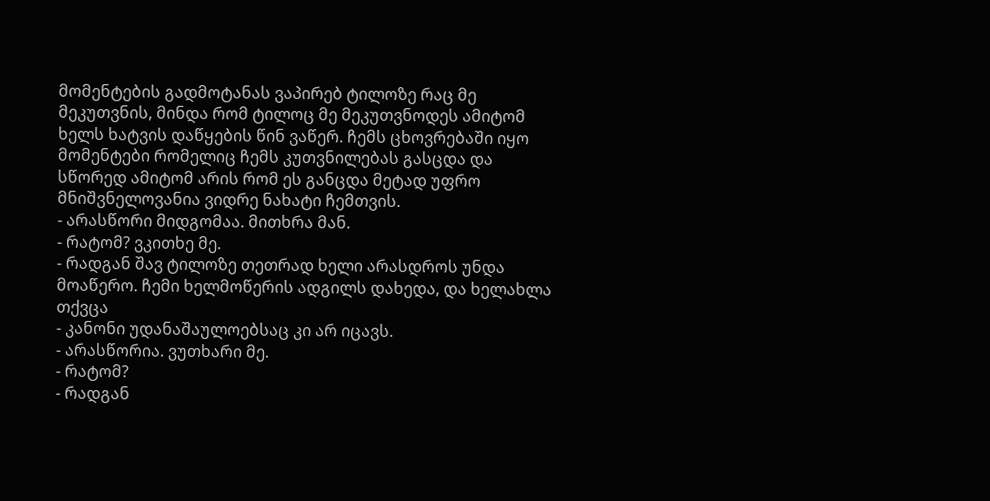მომენტების გადმოტანას ვაპირებ ტილოზე რაც მე მეკუთვნის, მინდა რომ ტილოც მე მეკუთვნოდეს ამიტომ ხელს ხატვის დაწყების წინ ვაწერ. ჩემს ცხოვრებაში იყო მომენტები რომელიც ჩემს კუთვნილებას გასცდა და სწორედ ამიტომ არის რომ ეს განცდა მეტად უფრო მნიშვნელოვანია ვიდრე ნახატი ჩემთვის.
- არასწორი მიდგომაა. მითხრა მან.
- რატომ? ვკითხე მე.
- რადგან შავ ტილოზე თეთრად ხელი არასდროს უნდა მოაწერო. ჩემი ხელმოწერის ადგილს დახედა, და ხელახლა თქვცა
- კანონი უდანაშაულოებსაც კი არ იცავს.
- არასწორია. ვუთხარი მე.
- რატომ?
- რადგან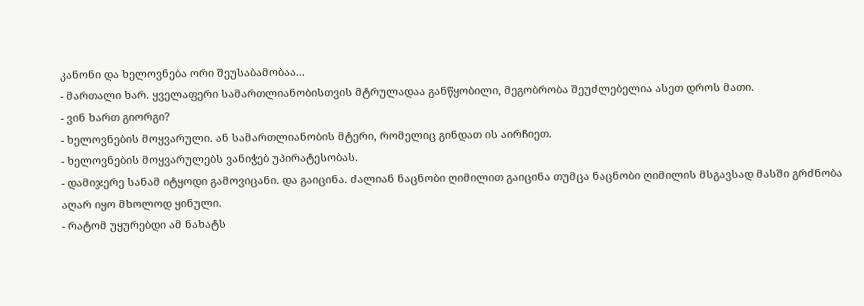კანონი და ხელოვნება ორი შეუსაბამობაა...
- მართალი ხარ. ყველაფერი სამართლიანობისთვის მტრულადაა განწყობილი, მეგობრობა შეუძლებელია ასეთ დროს მათი.
- ვინ ხართ გიორგი?
- ხელოვნების მოყვარული. ან სამართლიანობის მტერი, რომელიც გინდათ ის აირჩიეთ.
- ხელოვნების მოყვარულებს ვანიჭებ უპირატესობას.
- დამიჯერე სანამ იტყოდი გამოვიცანი. და გაიცინა. ძალიან ნაცნობი ღიმილით გაიცინა თუმცა ნაცნობი ღიმილის მსგავსად მასში გრძნობა აღარ იყო მხოლოდ ყინული.
- რატომ უყურებდი ამ ნახატს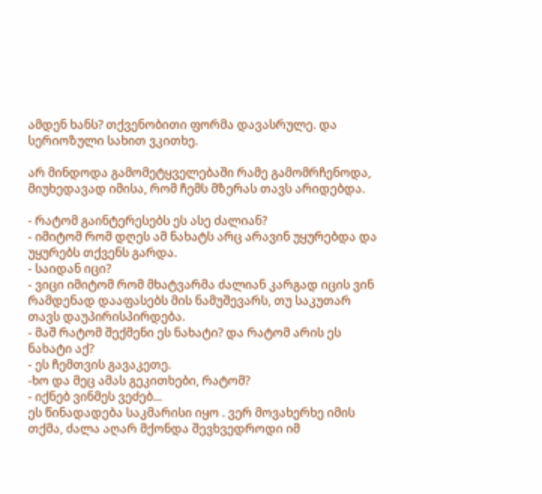ამდენ ხანს? თქვენობითი ფორმა დავასრულე. და სერიოზული სახით ვკითხე.

არ მინდოდა გამომეტყველებაში რამე გამომრჩენოდა, მიუხედავად იმისა, რომ ჩემს მზერას თავს არიდებდა.

- რატომ გაინტერესებს ეს ასე ძალიან?
- იმიტომ რომ დღეს ამ ნახატს არც არავინ უყურებდა და უყურებს თქვენს გარდა.
- საიდან იცი?
- ვიცი იმიტომ რომ მხატვარმა ძალიან კარგად იცის ვინ რამდენად დააფასებს მის ნამუშევარს, თუ საკუთარ თავს დაუპირისპირდება.
- მაშ რატომ შექმენი ეს ნახატი? და რატომ არის ეს ნახატი აქ?
- ეს ჩემთვის გავაკეთე.
-ხო და მეც ამას გეკითხები, რატომ?
- იქნებ ვინმეს ვეძებ...
ეს წინადადება საკმარისი იყო . ვერ მოვახერხე იმის თქმა, ძალა აღარ მქონდა შევხვედროდი იმ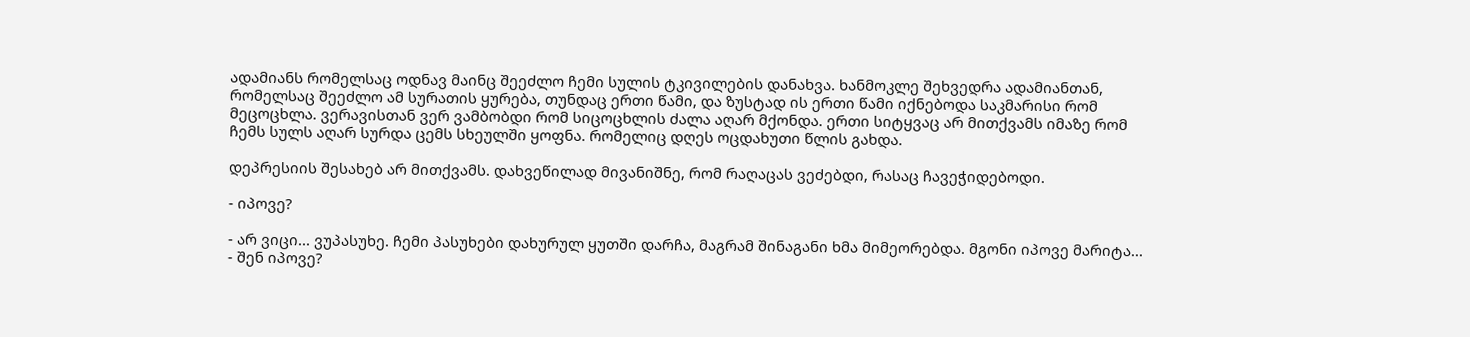ადამიანს რომელსაც ოდნავ მაინც შეეძლო ჩემი სულის ტკივილების დანახვა. ხანმოკლე შეხვედრა ადამიანთან, რომელსაც შეეძლო ამ სურათის ყურება, თუნდაც ერთი წამი, და ზუსტად ის ერთი წამი იქნებოდა საკმარისი რომ მეცოცხლა. ვერავისთან ვერ ვამბობდი რომ სიცოცხლის ძალა აღარ მქონდა. ერთი სიტყვაც არ მითქვამს იმაზე რომ ჩემს სულს აღარ სურდა ცემს სხეულში ყოფნა. რომელიც დღეს ოცდახუთი წლის გახდა.

დეპრესიის შესახებ არ მითქვამს. დახვეწილად მივანიშნე, რომ რაღაცას ვეძებდი, რასაც ჩავეჭიდებოდი.

- იპოვე?

- არ ვიცი... ვუპასუხე. ჩემი პასუხები დახურულ ყუთში დარჩა, მაგრამ შინაგანი ხმა მიმეორებდა. მგონი იპოვე მარიტა...
- შენ იპოვე?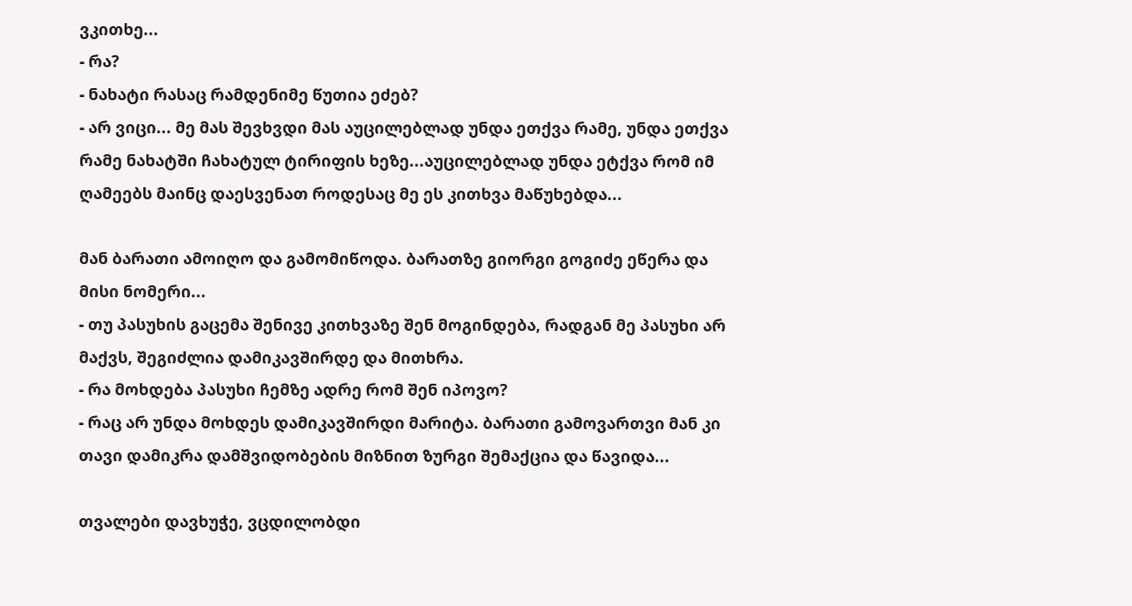ვკითხე...
- რა?
- ნახატი რასაც რამდენიმე წუთია ეძებ?
- არ ვიცი... მე მას შევხვდი მას აუცილებლად უნდა ეთქვა რამე, უნდა ეთქვა რამე ნახატში ჩახატულ ტირიფის ხეზე...აუცილებლად უნდა ეტქვა რომ იმ ღამეებს მაინც დაესვენათ როდესაც მე ეს კითხვა მაწუხებდა...

მან ბარათი ამოიღო და გამომიწოდა. ბარათზე გიორგი გოგიძე ეწერა და მისი ნომერი...
- თუ პასუხის გაცემა შენივე კითხვაზე შენ მოგინდება, რადგან მე პასუხი არ მაქვს, შეგიძლია დამიკავშირდე და მითხრა.
- რა მოხდება პასუხი ჩემზე ადრე რომ შენ იპოვო?
- რაც არ უნდა მოხდეს დამიკავშირდი მარიტა. ბარათი გამოვართვი მან კი თავი დამიკრა დამშვიდობების მიზნით ზურგი შემაქცია და წავიდა...

თვალები დავხუჭე, ვცდილობდი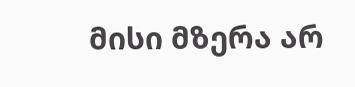მისი მზერა არ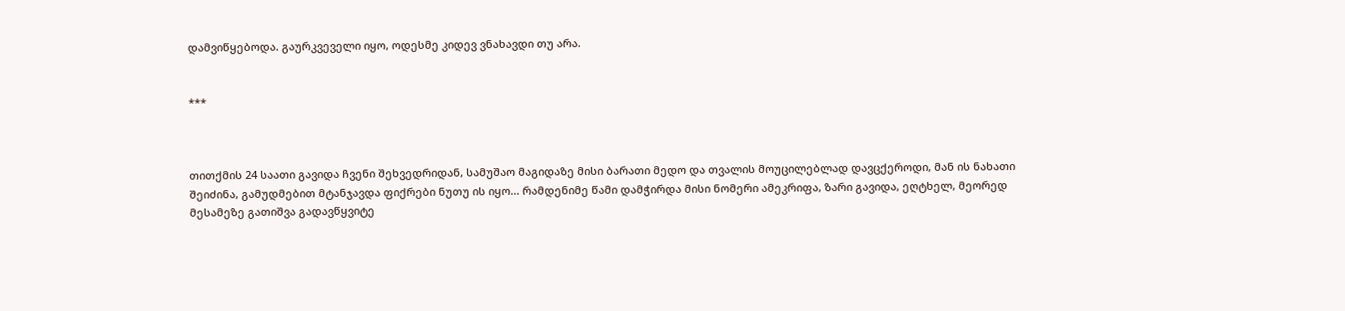დამვიწყებოდა. გაურკვეველი იყო, ოდესმე კიდევ ვნახავდი თუ არა.


***



თითქმის 24 საათი გავიდა ჩვენი შეხვედრიდან, სამუშაო მაგიდაზე მისი ბარათი მედო და თვალის მოუცილებლად დავცქეროდი, მან ის ნახათი შეიძინა, გამუდმებით მტანჯავდა ფიქრები ნუთუ ის იყო... რამდენიმე წამი დამჭირდა მისი ნომერი ამეკრიფა, ზარი გავიდა, ეღტხელ, მეორედ მესამეზე გათიშვა გადავწყვიტე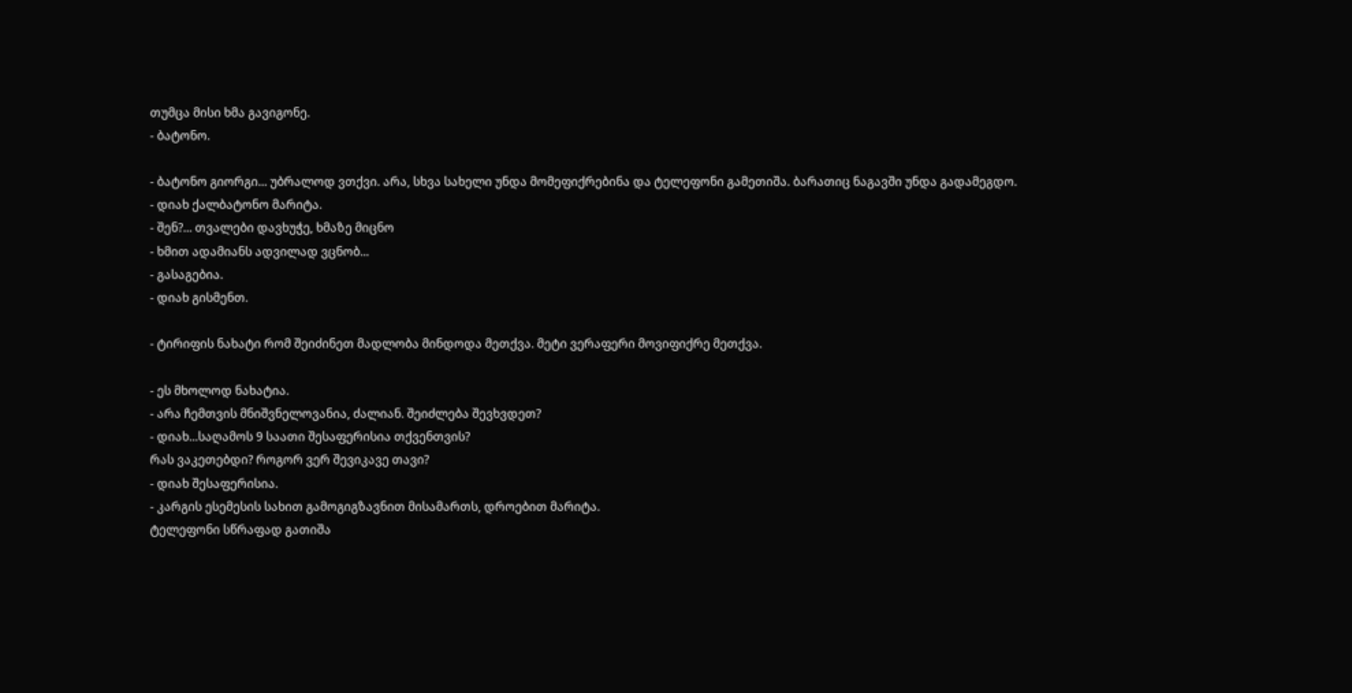თუმცა მისი ხმა გავიგონე.
- ბატონო.

- ბატონო გიორგი... უბრალოდ ვთქვი. არა, სხვა სახელი უნდა მომეფიქრებინა და ტელეფონი გამეთიშა. ბარათიც ნაგავში უნდა გადამეგდო.
- დიახ ქალბატონო მარიტა.
- შენ?... თვალები დავხუჭე, ხმაზე მიცნო
- ხმით ადამიანს ადვილად ვცნობ...
- გასაგებია.
- დიახ გისმენთ.

- ტირიფის ნახატი რომ შეიძინეთ მადლობა მინდოდა მეთქვა. მეტი ვერაფერი მოვიფიქრე მეთქვა.

- ეს მხოლოდ ნახატია.
- არა ჩემთვის მნიშვნელოვანია, ძალიან. შეიძლება შევხვდეთ?
- დიახ...საღამოს 9 საათი შესაფერისია თქვენთვის?
რას ვაკეთებდი? როგორ ვერ შევიკავე თავი?
- დიახ შესაფერისია.
- კარგის ესემესის სახით გამოგიგზავნით მისამართს, დროებით მარიტა.
ტელეფონი სწრაფად გათიშა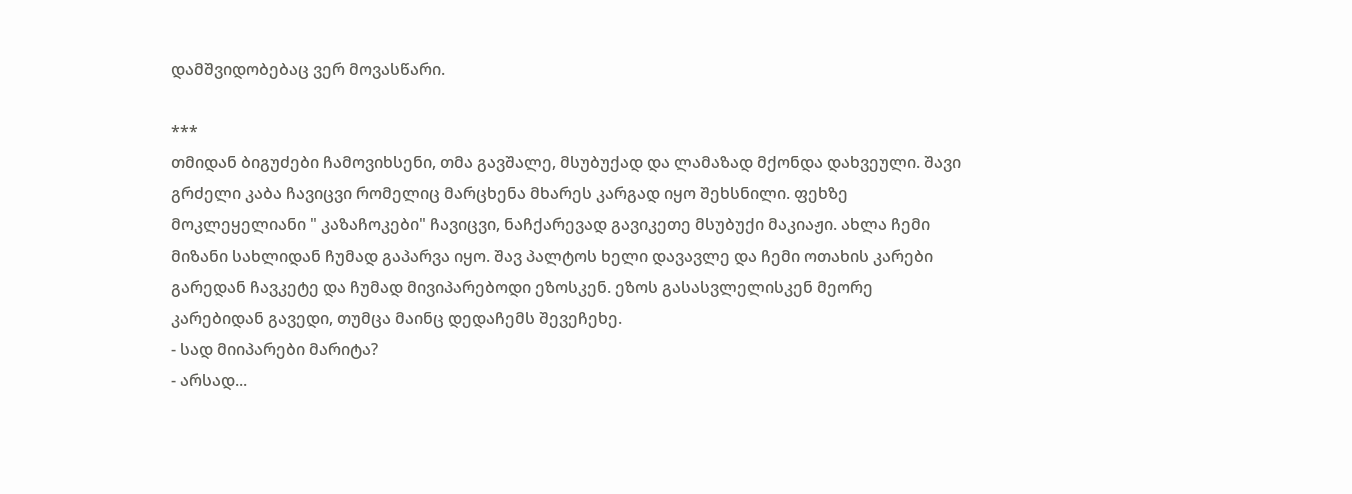დამშვიდობებაც ვერ მოვასწარი.

***
თმიდან ბიგუძები ჩამოვიხსენი, თმა გავშალე, მსუბუქად და ლამაზად მქონდა დახვეული. შავი გრძელი კაბა ჩავიცვი რომელიც მარცხენა მხარეს კარგად იყო შეხსნილი. ფეხზე მოკლეყელიანი " კაზაჩოკები" ჩავიცვი, ნაჩქარევად გავიკეთე მსუბუქი მაკიაჟი. ახლა ჩემი მიზანი სახლიდან ჩუმად გაპარვა იყო. შავ პალტოს ხელი დავავლე და ჩემი ოთახის კარები გარედან ჩავკეტე და ჩუმად მივიპარებოდი ეზოსკენ. ეზოს გასასვლელისკენ მეორე კარებიდან გავედი, თუმცა მაინც დედაჩემს შევეჩეხე.
- სად მიიპარები მარიტა?
- არსად...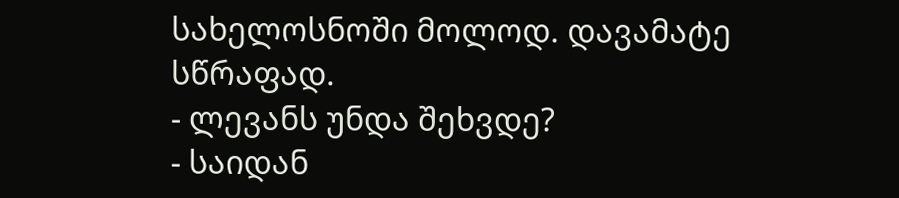სახელოსნოში მოლოდ. დავამატე სწრაფად.
- ლევანს უნდა შეხვდე?
- საიდან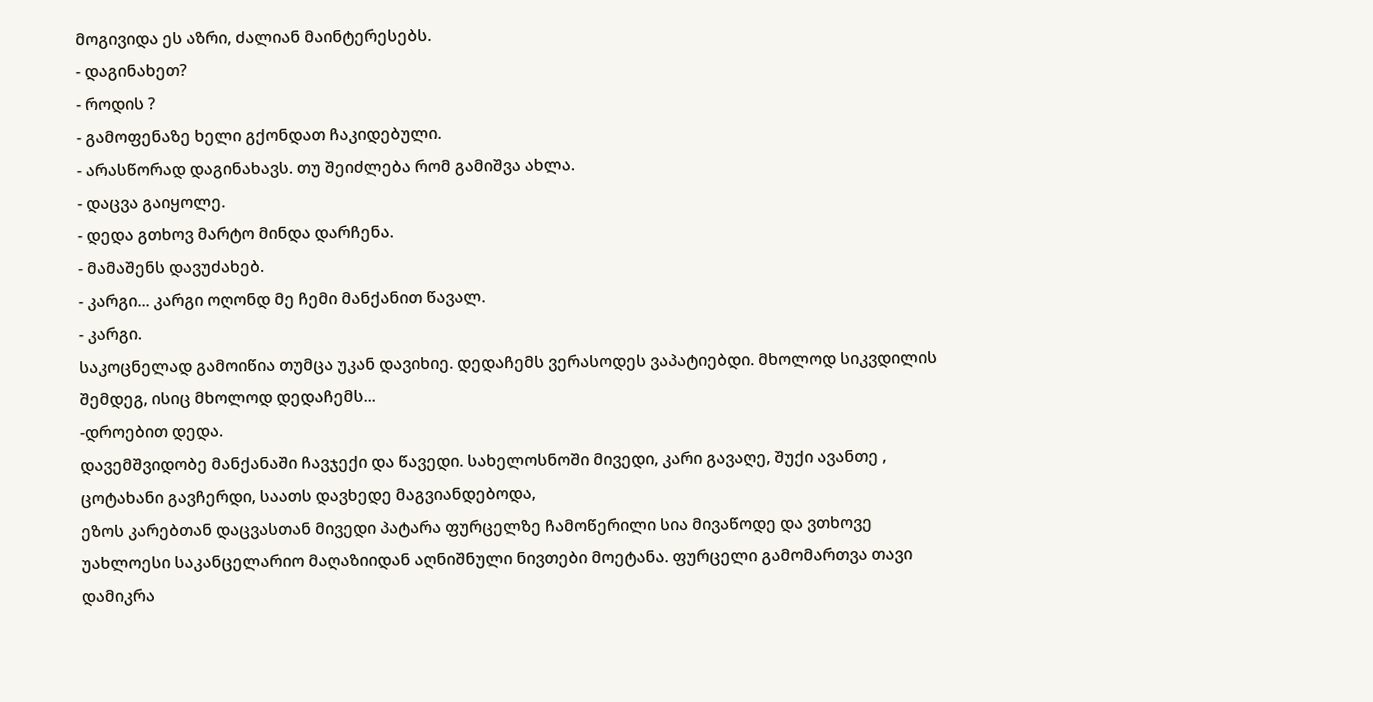მოგივიდა ეს აზრი, ძალიან მაინტერესებს.
- დაგინახეთ?
- როდის ?
- გამოფენაზე ხელი გქონდათ ჩაკიდებული.
- არასწორად დაგინახავს. თუ შეიძლება რომ გამიშვა ახლა.
- დაცვა გაიყოლე.
- დედა გთხოვ მარტო მინდა დარჩენა.
- მამაშენს დავუძახებ.
- კარგი... კარგი ოღონდ მე ჩემი მანქანით წავალ.
- კარგი.
საკოცნელად გამოიწია თუმცა უკან დავიხიე. დედაჩემს ვერასოდეს ვაპატიებდი. მხოლოდ სიკვდილის შემდეგ, ისიც მხოლოდ დედაჩემს...
-დროებით დედა.
დავემშვიდობე მანქანაში ჩავჯექი და წავედი. სახელოსნოში მივედი, კარი გავაღე, შუქი ავანთე , ცოტახანი გავჩერდი, საათს დავხედე მაგვიანდებოდა,
ეზოს კარებთან დაცვასთან მივედი პატარა ფურცელზე ჩამოწერილი სია მივაწოდე და ვთხოვე უახლოესი საკანცელარიო მაღაზიიდან აღნიშნული ნივთები მოეტანა. ფურცელი გამომართვა თავი დამიკრა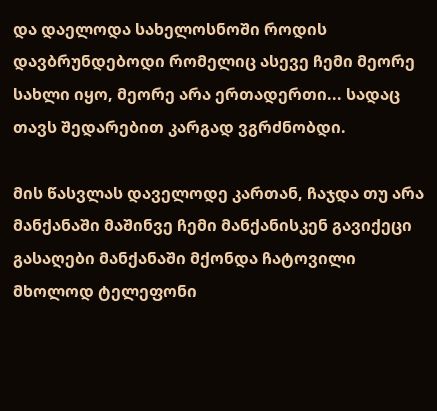და დაელოდა სახელოსნოში როდის დავბრუნდებოდი რომელიც ასევე ჩემი მეორე სახლი იყო, მეორე არა ერთადერთი... სადაც თავს შედარებით კარგად ვგრძნობდი.

მის წასვლას დაველოდე კართან, ჩაჯდა თუ არა მანქანაში მაშინვე ჩემი მანქანისკენ გავიქეცი გასაღები მანქანაში მქონდა ჩატოვილი მხოლოდ ტელეფონი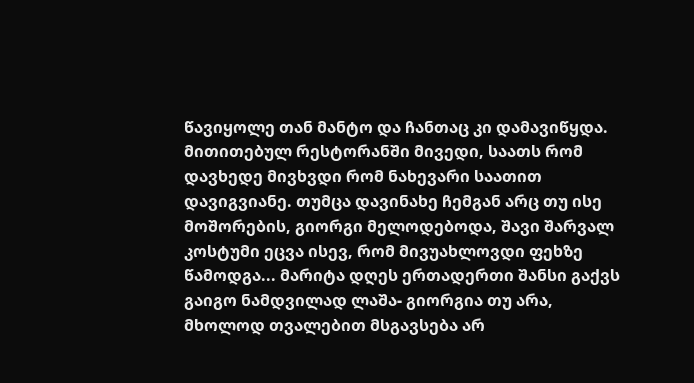წავიყოლე თან მანტო და ჩანთაც კი დამავიწყდა. მითითებულ რესტორანში მივედი, საათს რომ დავხედე მივხვდი რომ ნახევარი საათით დავიგვიანე. თუმცა დავინახე ჩემგან არც თუ ისე მოშორების, გიორგი მელოდებოდა, შავი შარვალ კოსტუმი ეცვა ისევ, რომ მივუახლოვდი ფეხზე წამოდგა... მარიტა დღეს ერთადერთი შანსი გაქვს გაიგო ნამდვილად ლაშა- გიორგია თუ არა, მხოლოდ თვალებით მსგავსება არ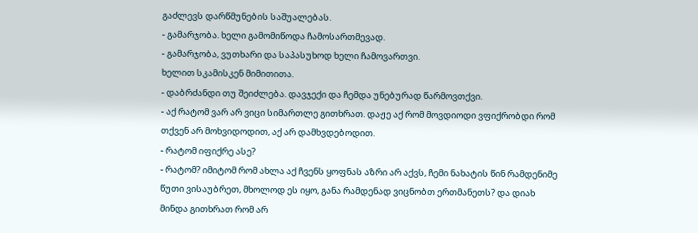გაძლევს დარწმუნების საშუალებას.
- გამარჯობა. ხელი გამომიწოდა ჩამოსართმევად.
- გამარჯობა, ვუთხარი და საპასუხოდ ხელი ჩამოვართვი.
ხელით სკამისკენ მიმითითა.
- დაბრძანდი თუ შეიძლება. დავჯექი და ჩემდა უნებურად წარმოვთქვი.
- აქ რატომ ვარ არ ვიცი სიმართლე გითხრათ. დაჟე აქ რომ მოვდიოდი ვფიქრობდი რომ თქვენ არ მოხვიდოდით, აქ არ დამხვდებოდით.
- რატომ იფიქრე ასე?
- რატომ? იმიტომ რომ ახლა აქ ჩვენს ყოფნას აზრი არ აქვს, ჩემი ნახატის წინ რამდენიმე წუთი ვისაუბრეთ, მხოლოდ ეს იყო, განა რამდენად ვიცნობთ ერთმანეთს? და დიახ მინდა გითხრათ რომ არ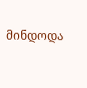მინდოდა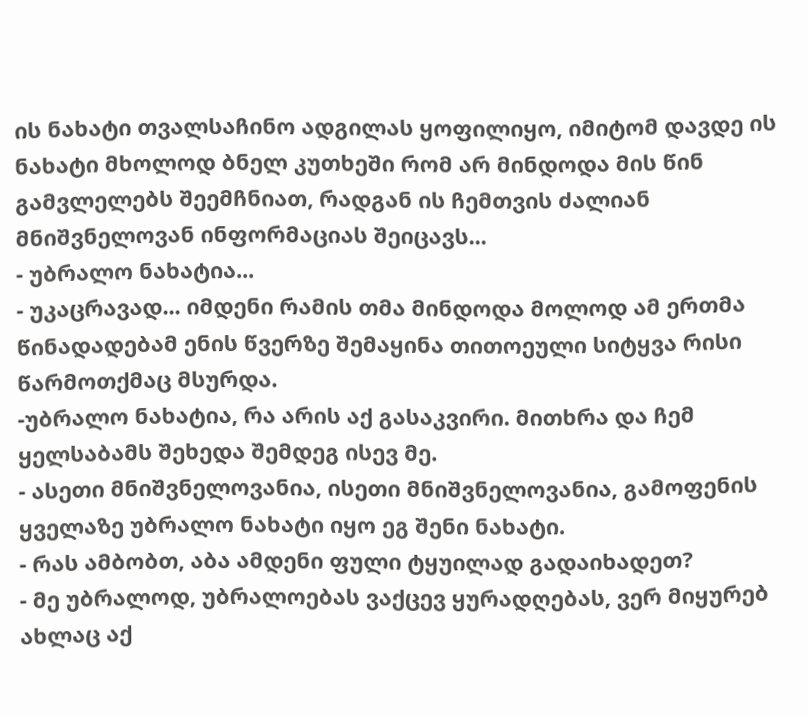ის ნახატი თვალსაჩინო ადგილას ყოფილიყო, იმიტომ დავდე ის ნახატი მხოლოდ ბნელ კუთხეში რომ არ მინდოდა მის წინ გამვლელებს შეემჩნიათ, რადგან ის ჩემთვის ძალიან მნიშვნელოვან ინფორმაციას შეიცავს...
- უბრალო ნახატია...
- უკაცრავად... იმდენი რამის თმა მინდოდა მოლოდ ამ ერთმა წინადადებამ ენის წვერზე შემაყინა თითოეული სიტყვა რისი წარმოთქმაც მსურდა.
-უბრალო ნახატია, რა არის აქ გასაკვირი. მითხრა და ჩემ ყელსაბამს შეხედა შემდეგ ისევ მე.
- ასეთი მნიშვნელოვანია, ისეთი მნიშვნელოვანია, გამოფენის ყველაზე უბრალო ნახატი იყო ეგ შენი ნახატი.
- რას ამბობთ, აბა ამდენი ფული ტყუილად გადაიხადეთ?
- მე უბრალოდ, უბრალოებას ვაქცევ ყურადღებას, ვერ მიყურებ ახლაც აქ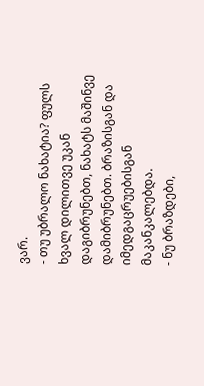ვარ.
- თუ უბრალო ნახატია? ფულს ხვალ დილითვე უკან დაგიბრუნებთ, ნახატს მაშინვე დამიბრუნებთ. ბრაზისგან და იმედგაცრუებისგან მაკანკალებდა.
- ნუ ბრაზდები,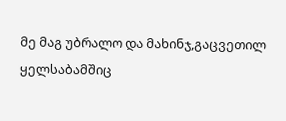მე მაგ უბრალო და მახინჯ,გაცვეთილ ყელსაბამშიც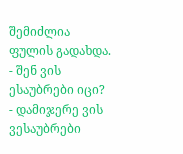შემიძლია ფულის გადახდა.
- შენ ვის ესაუბრები იცი?
- დამიჯერე ვის ვესაუბრები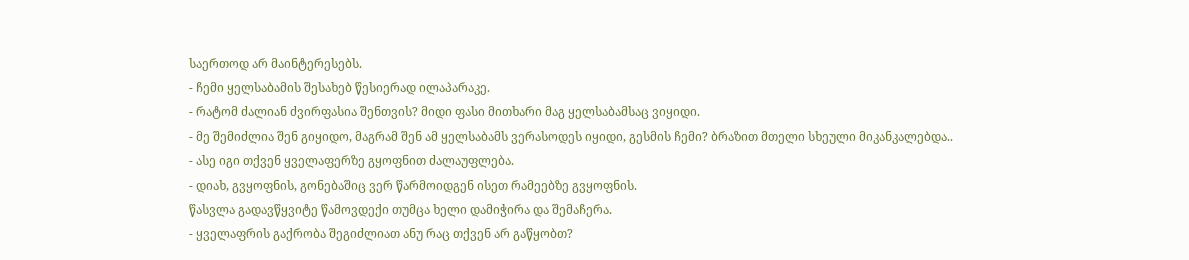საერთოდ არ მაინტერესებს.
- ჩემი ყელსაბამის შესახებ წესიერად ილაპარაკე.
- რატომ ძალიან ძვირფასია შენთვის? მიდი ფასი მითხარი მაგ ყელსაბამსაც ვიყიდი.
- მე შემიძლია შენ გიყიდო, მაგრამ შენ ამ ყელსაბამს ვერასოდეს იყიდი, გესმის ჩემი? ბრაზით მთელი სხეული მიკანკალებდა..
- ასე იგი თქვენ ყველაფერზე გყოფნით ძალაუფლება.
- დიახ, გვყოფნის, გონებაშიც ვერ წარმოიდგენ ისეთ რამეებზე გვყოფნის.
წასვლა გადავწყვიტე წამოვდექი თუმცა ხელი დამიჭირა და შემაჩერა.
- ყველაფრის გაქრობა შეგიძლიათ ანუ რაც თქვენ არ გაწყობთ?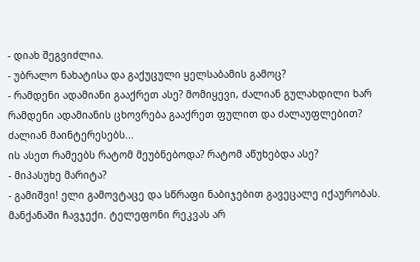- დიახ შეგვიძლია.
- უბრალო ნახატისა და გაქუცული ყელსაბამის გამოც?
- რამდენი ადამიანი გააქრეთ ასე? მომიყევი, ძალიან გულახდილი ხარ რამდენი ადამიანის ცხოვრება გააქრეთ ფულით და ძალაუფლებით? ძალიან მაინტერესებს...
ის ასეთ რამეებს რატომ მეუბნებოდა? რატომ აწუხებდა ასე?
- მიპასუხე მარიტა?
- გამიშვი! ელი გამოვტაცე და სწრაფი ნაბიჯებით გავეცალე იქაურობას. მანქანაში ჩავჯექი. ტელეფონი რეკვას არ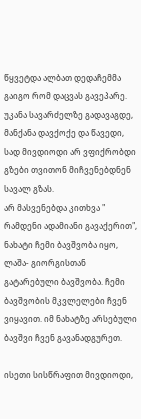წყვეტდა ალბათ დედაჩემმა გაიგო რომ დაცვას გავეპარე. უკანა სავარძელზე გადავაგდე, მანქანა დავქოქე და წავედი, სად მივდიოდი არ ვფიქრობდი გზები თვითონ მიჩვენებდნენ სავალ გზას.
არ მასვენებდა კითხვა " რამდენი ადამიანი გავაქერით", ნახატი ჩემი ბავშვობა იყო, ლაშა- გიორგისთან გატარებული ბავშვობა. ჩემი ბავშვობის მკვლელები ჩვენ ვიყავით. იმ ნახატზე არსებული ბავშვი ჩვენ გავანადგურეთ.

ისეთი სისწრაფით მივდიოდი,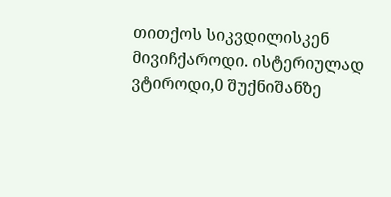თითქოს სიკვდილისკენ მივიჩქაროდი. ისტერიულად ვტიროდი,0 შუქნიშანზე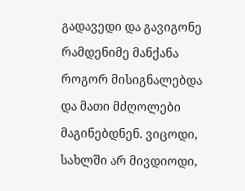გადავედი და გავიგონე რამდენიმე მანქანა როგორ მისიგნალებდა და მათი მძღოლები მაგინებდნენ. ვიცოდი, სახლში არ მივდიოდი,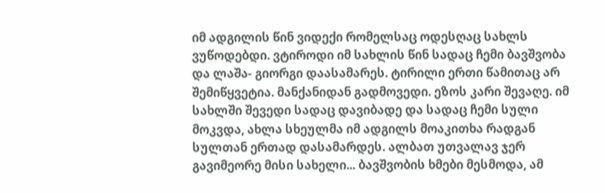იმ ადგილის წინ ვიდექი რომელსაც ოდესღაც სახლს ვუწოდებდი. ვტიროდი იმ სახლის წინ სადაც ჩემი ბავშვობა და ლაშა- გიორგი დაასამარეს. ტირილი ერთი წამითაც არ შემიწყვეტია. მანქანიდან გადმოვედი. ეზოს კარი შევაღე. იმ სახლში შევედი სადაც დავიბადე და სადაც ჩემი სული მოკვდა, ახლა სხეულმა იმ ადგილს მოაკითხა რადგან სულთან ერთად დასამარდეს. ალბათ უთვალავ ჯერ გავიმეორე მისი სახელი... ბავშვობის ხმები მესმოდა, ამ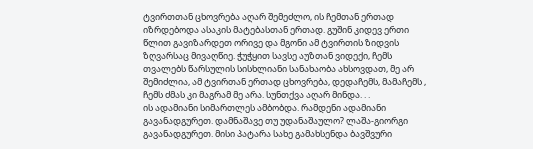ტვირთთან ცხოვრება აღარ შემეძლო, ის ჩემთან ერთად იზრდებოდა ასაკის მატებასთან ერთად. გუშინ კიდევ ერთი წლით გავიზარდეთ ორივე და მგონი ამ ტვირთის ზიდვის ზღვარსაც მივაღწიე. ჭუჭყით სავსე აუზთან ვიდექი, ჩემს თვალებს წარსულის სისხლიანი სანახაობა ახსოვდათ, მე არ შემიძლია, ამ ტვირთან ერთად ცხოვრება, დედაჩემს, მამაჩემს , ჩემს ძმას კი მაგრამ მე არა. სუნთქვა აღარ მინდა. . .
ის ადამიანი სიმართლეს ამბობდა. რამდენი ადამიანი გავანადგურეთ. დამნაშავე თუ უდანაშაულო? ლაშა-გიორგი გავანადგურეთ. მისი პატარა სახე გამახსენდა ბავშვური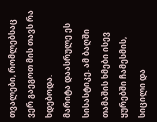თვალები, რომლებსაც ვერ გაეგოთ მის თავს რა ხდებოდა.
მარიტა დაასრულე ეს სისასტიკე. ამ ბაღში თამაშის ხმები ისევ ყურებში ჩამესმის, სიცილი და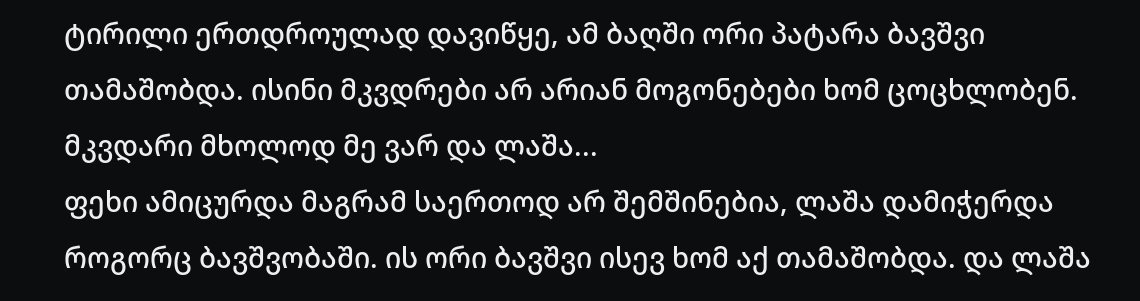ტირილი ერთდროულად დავიწყე, ამ ბაღში ორი პატარა ბავშვი თამაშობდა. ისინი მკვდრები არ არიან მოგონებები ხომ ცოცხლობენ. მკვდარი მხოლოდ მე ვარ და ლაშა...
ფეხი ამიცურდა მაგრამ საერთოდ არ შემშინებია, ლაშა დამიჭერდა როგორც ბავშვობაში. ის ორი ბავშვი ისევ ხომ აქ თამაშობდა. და ლაშა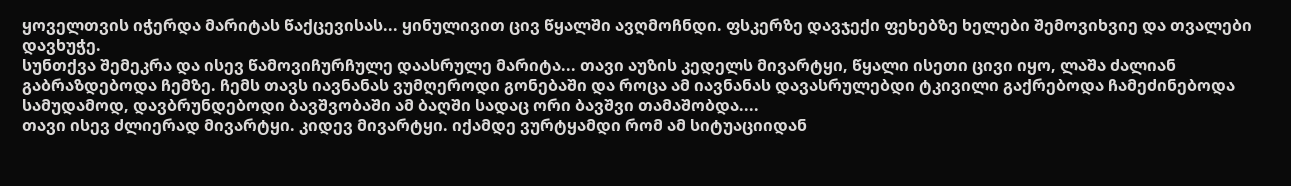ყოველთვის იჭერდა მარიტას წაქცევისას... ყინულივით ცივ წყალში ავღმოჩნდი. ფსკერზე დავჯექი ფეხებზე ხელები შემოვიხვიე და თვალები დავხუჭე.
სუნთქვა შემეკრა და ისევ წამოვიჩურჩულე დაასრულე მარიტა... თავი აუზის კედელს მივარტყი, წყალი ისეთი ცივი იყო, ლაშა ძალიან გაბრაზდებოდა ჩემზე. ჩემს თავს იავნანას ვუმღეროდი გონებაში და როცა ამ იავნანას დავასრულებდი ტკივილი გაქრებოდა ჩამეძინებოდა სამუდამოდ, დავბრუნდებოდი ბავშვობაში ამ ბაღში სადაც ორი ბავშვი თამაშობდა....
თავი ისევ ძლიერად მივარტყი. კიდევ მივარტყი. იქამდე ვურტყამდი რომ ამ სიტუაციიდან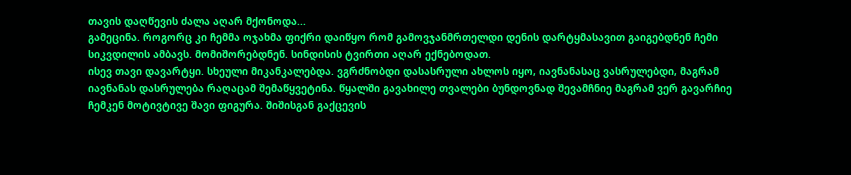თავის დაღწევის ძალა აღარ მქონოდა...
გამეცინა. როგორც კი ჩემმა ოჯახმა ფიქრი დაიწყო რომ გამოვჯანმრთელდი დენის დარტყმასავით გაიგებდნენ ჩემი სიკვდილის ამბავს. მომიშორებდნენ. სინდისის ტვირთი აღარ ექნებოდათ.
ისევ თავი დავარტყი. სხეული მიკანკალებდა. ვგრძნობდი დასასრული ახლოს იყო, იავნანასაც ვასრულებდი, მაგრამ იავნანას დასრულება რაღაცამ შემაწყვეტინა. წყალში გავახილე თვალები ბუნდოვნად შევამჩნიე მაგრამ ვერ გავარჩიე ჩემკენ მოტივტივე შავი ფიგურა. შიშისგან გაქცევის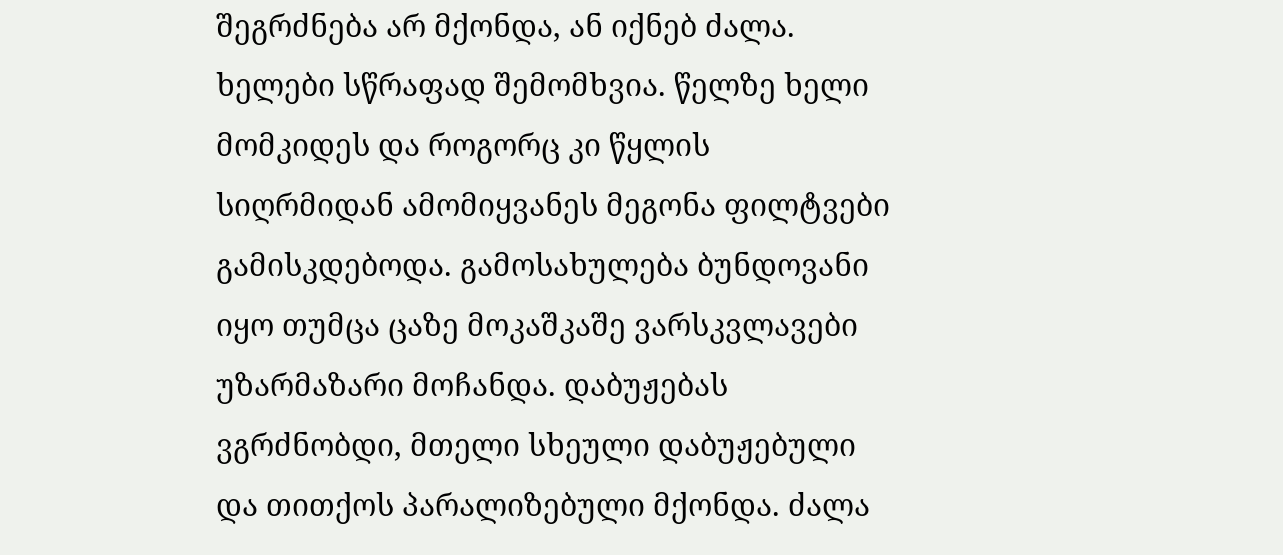შეგრძნება არ მქონდა, ან იქნებ ძალა. ხელები სწრაფად შემომხვია. წელზე ხელი მომკიდეს და როგორც კი წყლის სიღრმიდან ამომიყვანეს მეგონა ფილტვები გამისკდებოდა. გამოსახულება ბუნდოვანი იყო თუმცა ცაზე მოკაშკაშე ვარსკვლავები უზარმაზარი მოჩანდა. დაბუჟებას ვგრძნობდი, მთელი სხეული დაბუჟებული და თითქოს პარალიზებული მქონდა. ძალა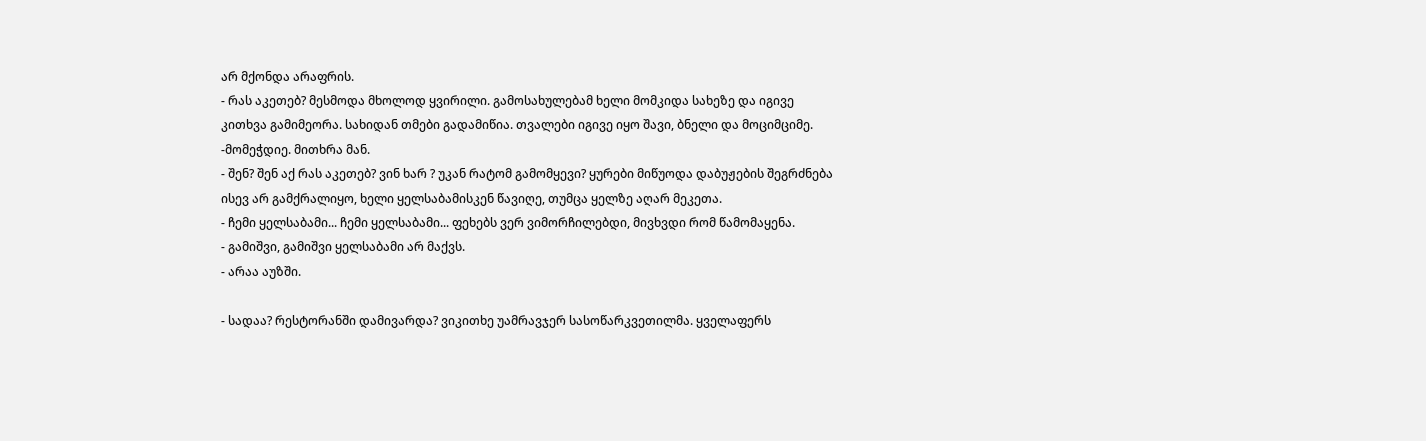არ მქონდა არაფრის.
- რას აკეთებ? მესმოდა მხოლოდ ყვირილი. გამოსახულებამ ხელი მომკიდა სახეზე და იგივე კითხვა გამიმეორა. სახიდან თმები გადამიწია. თვალები იგივე იყო შავი, ბნელი და მოციმციმე.
-მომეჭდიე. მითხრა მან.
- შენ? შენ აქ რას აკეთებ? ვინ ხარ ? უკან რატომ გამომყევი? ყურები მიწუოდა დაბუჟების შეგრძნება ისევ არ გამქრალიყო, ხელი ყელსაბამისკენ წავიღე, თუმცა ყელზე აღარ მეკეთა.
- ჩემი ყელსაბამი... ჩემი ყელსაბამი... ფეხებს ვერ ვიმორჩილებდი, მივხვდი რომ წამომაყენა.
- გამიშვი, გამიშვი ყელსაბამი არ მაქვს.
- არაა აუზში.

- სადაა? რესტორანში დამივარდა? ვიკითხე უამრავჯერ სასოწარკვეთილმა. ყველაფერს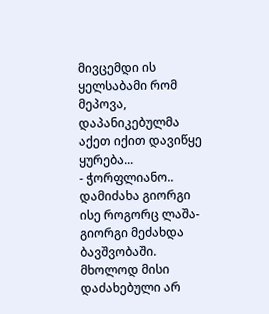მივცემდი ის ყელსაბამი რომ მეპოვა, დაპანიკებულმა აქეთ იქით დავიწყე ყურება...
- ჭორფლიანო.. დამიძახა გიორგი ისე როგორც ლაშა-გიორგი მეძახდა ბავშვობაში. მხოლოდ მისი დაძახებული არ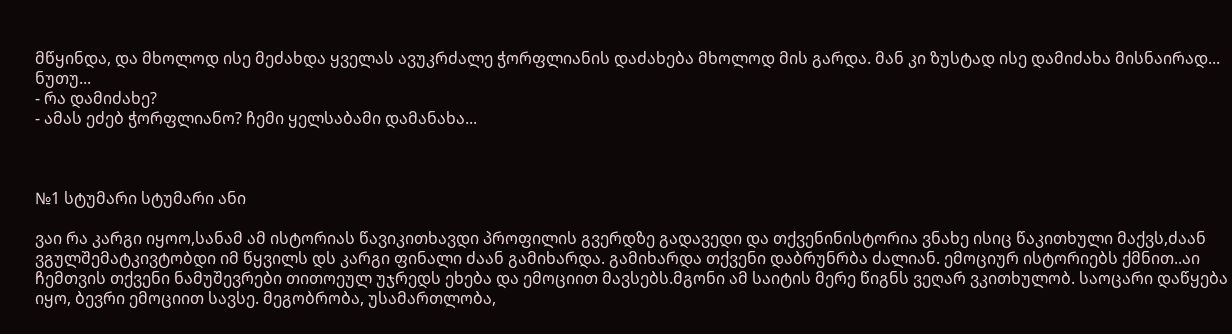მწყინდა, და მხოლოდ ისე მეძახდა ყველას ავუკრძალე ჭორფლიანის დაძახება მხოლოდ მის გარდა. მან კი ზუსტად ისე დამიძახა მისნაირად... ნუთუ...
- რა დამიძახე?
- ამას ეძებ ჭორფლიანო? ჩემი ყელსაბამი დამანახა...



№1 სტუმარი სტუმარი ანი

ვაი რა კარგი იყოო,სანამ ამ ისტორიას წავიკითხავდი პროფილის გვერდზე გადავედი და თქვენინისტორია ვნახე ისიც წაკითხული მაქვს,ძაან ვგულშემატკივტობდი იმ წყვილს დს კარგი ფინალი ძაან გამიხარდა. გამიხარდა თქვენი დაბრუნრბა ძალიან. ემოციურ ისტორიებს ქმნით..აი ჩემთვის თქვენი ნამუშევრები თითოეულ უჯრედს ეხება და ემოციით მავსებს.მგონი ამ საიტის მერე წიგნს ვეღარ ვკითხულობ. საოცარი დაწყება იყო, ბევრი ემოციით სავსე. მეგობრობა, უსამართლობა,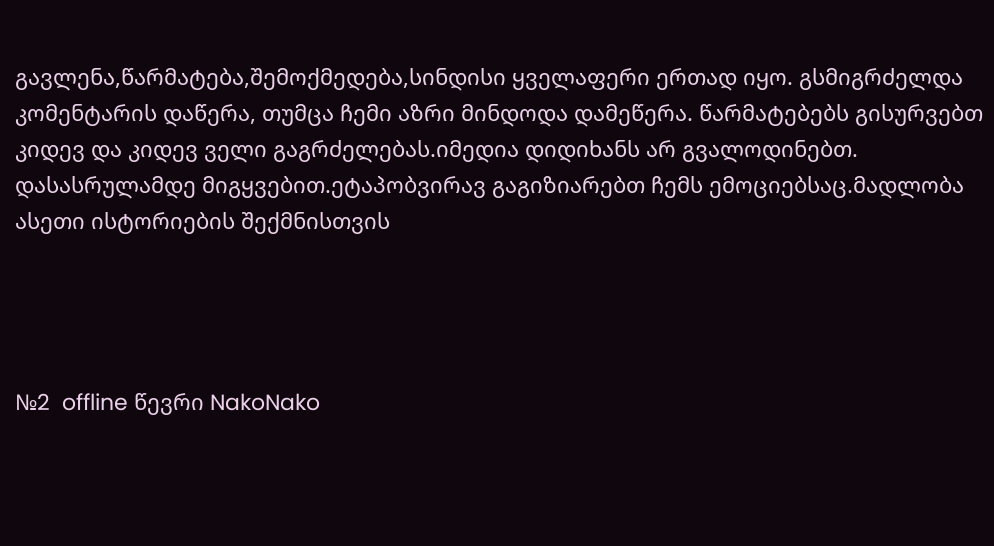გავლენა,წარმატება,შემოქმედება,სინდისი ყველაფერი ერთად იყო. გსმიგრძელდა კომენტარის დაწერა, თუმცა ჩემი აზრი მინდოდა დამეწერა. წარმატებებს გისურვებთ კიდევ და კიდევ ველი გაგრძელებას.იმედია დიდიხანს არ გვალოდინებთ. დასასრულამდე მიგყვებით.ეტაპობვირავ გაგიზიარებთ ჩემს ემოციებსაც.მადლობა ასეთი ისტორიების შექმნისთვის




№2  offline წევრი NakoNako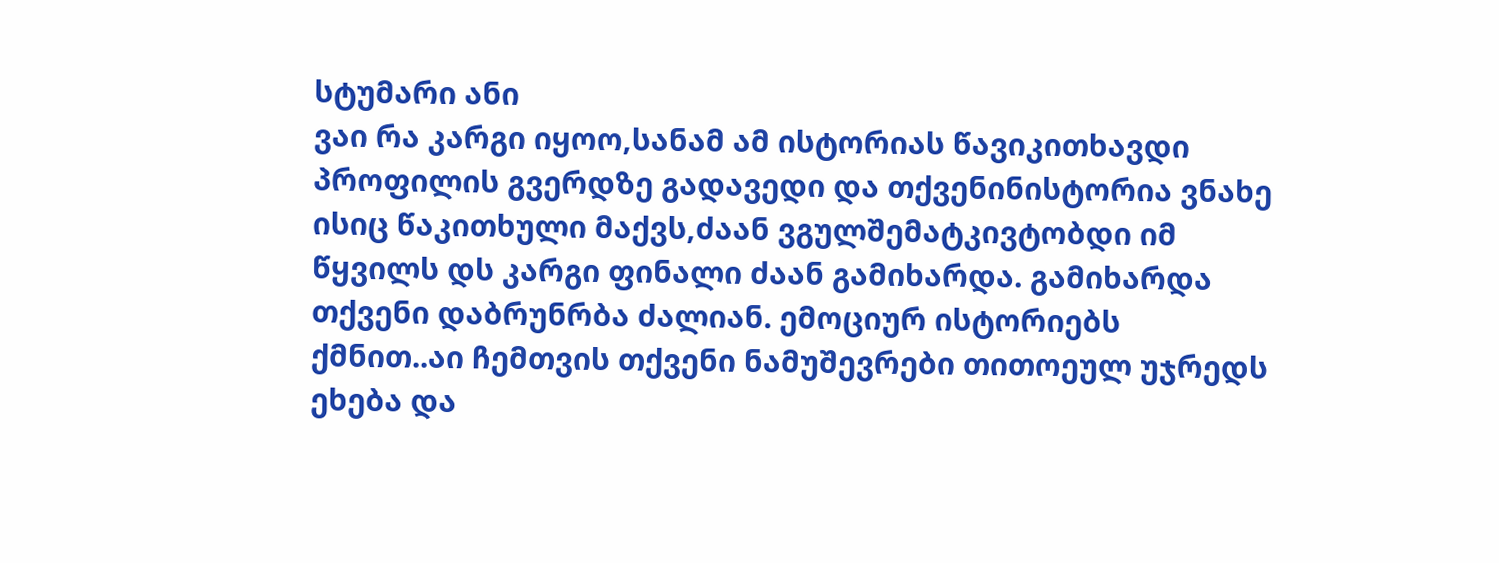სტუმარი ანი
ვაი რა კარგი იყოო,სანამ ამ ისტორიას წავიკითხავდი პროფილის გვერდზე გადავედი და თქვენინისტორია ვნახე ისიც წაკითხული მაქვს,ძაან ვგულშემატკივტობდი იმ წყვილს დს კარგი ფინალი ძაან გამიხარდა. გამიხარდა თქვენი დაბრუნრბა ძალიან. ემოციურ ისტორიებს ქმნით..აი ჩემთვის თქვენი ნამუშევრები თითოეულ უჯრედს ეხება და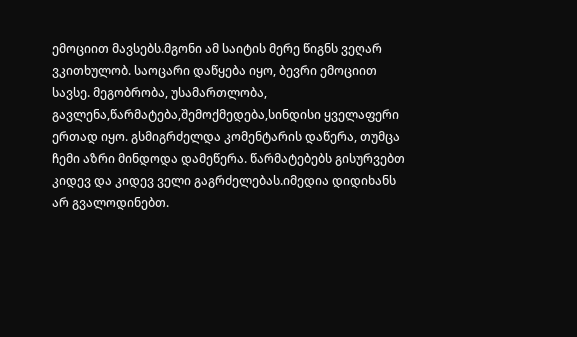ემოციით მავსებს.მგონი ამ საიტის მერე წიგნს ვეღარ ვკითხულობ. საოცარი დაწყება იყო, ბევრი ემოციით სავსე. მეგობრობა, უსამართლობა, გავლენა,წარმატება,შემოქმედება,სინდისი ყველაფერი ერთად იყო. გსმიგრძელდა კომენტარის დაწერა, თუმცა ჩემი აზრი მინდოდა დამეწერა. წარმატებებს გისურვებთ კიდევ და კიდევ ველი გაგრძელებას.იმედია დიდიხანს არ გვალოდინებთ.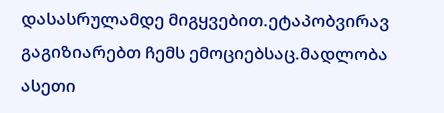დასასრულამდე მიგყვებით.ეტაპობვირავ გაგიზიარებთ ჩემს ემოციებსაც.მადლობა ასეთი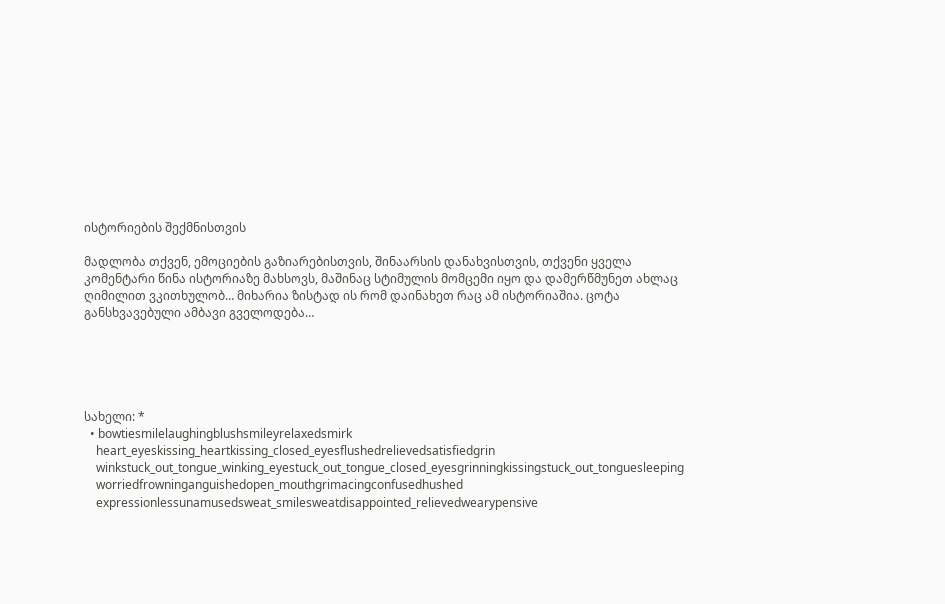ისტორიების შექმნისთვის

მადლობა თქვენ, ემოციების გაზიარებისთვის, შინაარსის დანახვისთვის, თქვენი ყველა კომენტარი წინა ისტორიაზე მახსოვს, მაშინაც სტიმულის მომცემი იყო და დამერწმუნეთ ახლაც ღიმილით ვკითხულობ… მიხარია ზისტად ის რომ დაინახეთ რაც ამ ისტორიაშია. ცოტა განსხვავებული ამბავი გველოდება…





სახელი: *
  • bowtiesmilelaughingblushsmileyrelaxedsmirk
    heart_eyeskissing_heartkissing_closed_eyesflushedrelievedsatisfiedgrin
    winkstuck_out_tongue_winking_eyestuck_out_tongue_closed_eyesgrinningkissingstuck_out_tonguesleeping
    worriedfrowninganguishedopen_mouthgrimacingconfusedhushed
    expressionlessunamusedsweat_smilesweatdisappointed_relievedwearypensive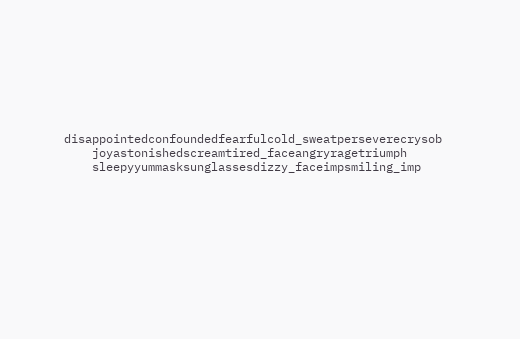disappointedconfoundedfearfulcold_sweatperseverecrysob
    joyastonishedscreamtired_faceangryragetriumph
    sleepyyummasksunglassesdizzy_faceimpsmiling_imp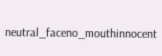neutral_faceno_mouthinnocent